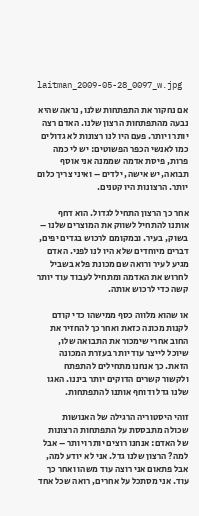laitman_2009-05-28_0097_w.jpg

אם נחקור את התפתחות שלנו, נראה שהיא נבעה מהתפתחות הרצון שלנו. האדם רצה יותר ויותר. פעם היו לנו רצונות לא גדולים כמו לאנשי הכפר הפשוטים: יש לי כמה פרות, פיסת אדמה שממנה אני אוסף תבואה, יש אישה, ילדים – ואיני צריך כלום יותר. הרצונות היו קטנים.

אחר כך הרצון התחיל לגדול. הוא דחף אותנו להתחיל לשווק את המוצרים שלנו – בשוק, בעיר. ובמקומם לרכוש בגדים יפים, דברים מיוחדים שלא היו לנו לפני. האדם מגיע לעיר ורואה שם מכונת פלא בשביל לחרוש את האדמה ומתחיל לעבוד עוד יותר קשה כדי לרכוש אותה.

או שהוא מלווה כסף ממישהו כדי קודם לקנות מכונה כזאת ואחר כך להחזיר את החוב אחרי שימכור את התבואה שלו, שיוכל לייצר עוד יותר בעזרת המכונה הזאת. כך אנחנו מתחילים להתפתח ולקשור קשרים הדוקים יותר ביננו. האגו שלנו גדל ודוחף אותנו להתפתחות.

זוהי היסטוריה הרגילה של האנושות שכולה מתבססת על התפתחות הרצונות של האדם: אנחנו רוצים יותר ויותר – אבל למה? הרצון שלנו גדל. אני לא יודע למה, אבל פתאום אני רוצה עוד משהו ואחר כך עוד. אני מסתכל על אחרים, רואה שכל אחד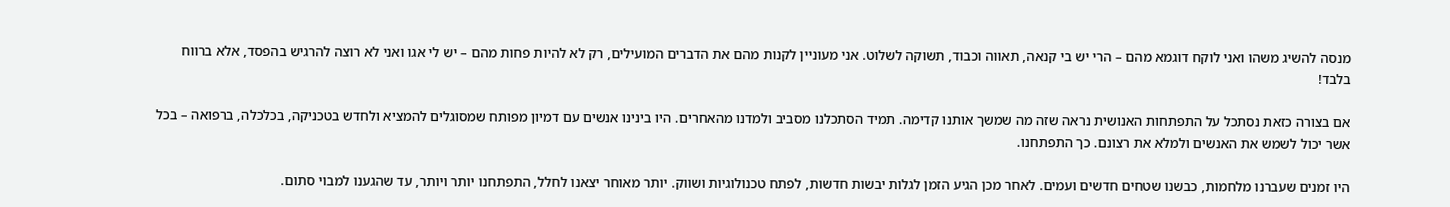מנסה להשיג משהו ואני לוקח דוגמא מהם – הרי יש בי קנאה, תאווה וכבוד, תשוקה לשלוט. אני מעוניין לקנות מהם את הדברים המועילים, רק לא להיות פחות מהם – יש לי אגו ואני לא רוצה להרגיש בהפסד, אלא ברווח בלבד!

אם בצורה כזאת נסתכל על התפתחות האנושית נראה שזה מה שמשך אותנו קדימה. תמיד הסתכלנו מסביב ולמדנו מהאחרים. היו בינינו אנשים עם דמיון מפותח שמסוגלים להמציא ולחדש בטכניקה, בכלכלה, ברפואה – בכל אשר יכול לשמש את האנשים ולמלא את רצונם. כך התפתחנו.

היו זמנים שעברנו מלחמות, כבשנו שטחים חדשים ועמים. לאחר מכן הגיע הזמן לגלות יבשות חדשות, לפתח טכנולוגיות ושווק. יותר מאוחר יצאנו לחלל, התפתחנו יותר ויותר, עד שהגענו למבוי סתום.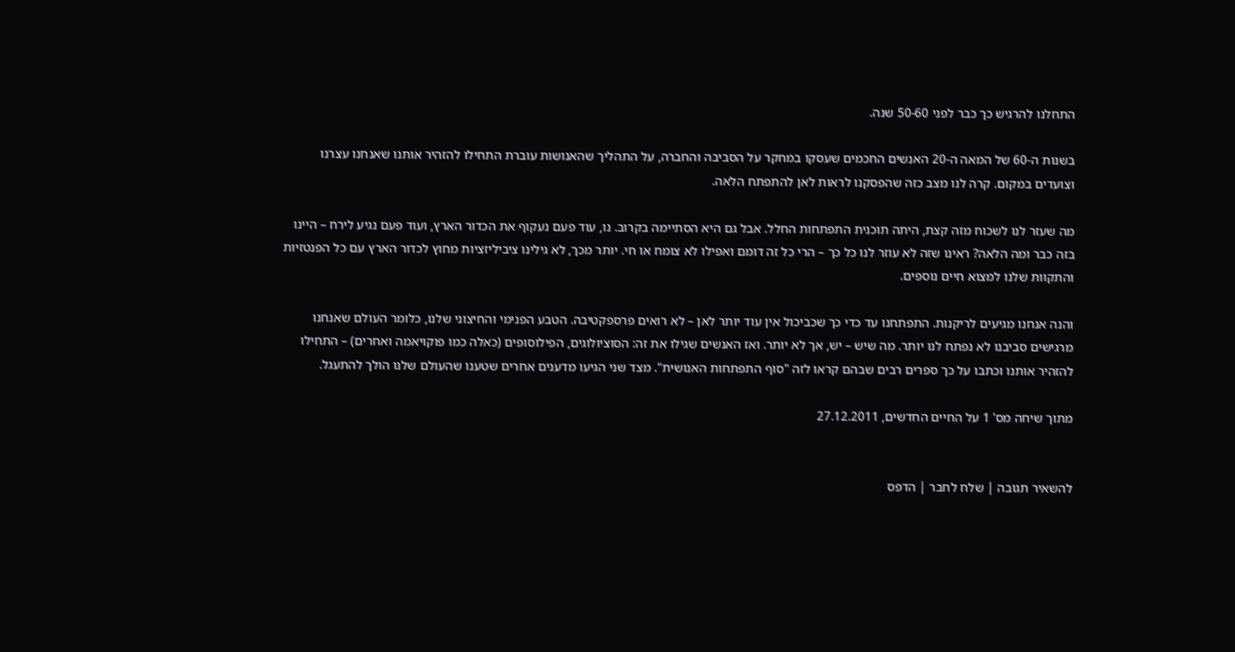התחלנו להרגיש כך כבר לפני 50-60 שנה.

בשנות ה-60 של המאה ה-20 האנשים החכמים שעסקו במחקר על הסביבה והחברה, על התהליך שהאנושות עוברת התחילו להזהיר אותנו שאנחנו עצרנו וצועדים במקום. קרה לנו מצב כזה שהפסקנו לראות לאן להתפתח הלאה.

מה שעזר לנו לשכוח מזה קצת, היתה תוכנית התפתחות החלל. אבל גם היא הסתיימה בקרוב. נו, עוד פעם נעקוף את הכדור הארץ, ועוד פעם נגיע לירח – היינו בזה כבר ומה הלאה? ראינו שזה לא עוזר לנו כל כך – הרי כל זה דומם ואפילו לא צומח או חי. יותר מכך, לא גילינו ציביליזציות מחוץ לכדור הארץ עם כל הפנטזיות והתקוות שלנו למצוא חיים נוספים.

והנה אנחנו מגיעים לריקנות. התפתחנו עד כדי כך שכביכול אין עוד יותר לאן – לא רואים פרספקטיבה. הטבע הפנימי והחיצוני שלנו, כלומר העולם שאנחנו מרגישים סביבנו לא נפתח לנו יותר. מה שיש – יש, אך לא יותר. ואז האנשים שגילו את זה: הסוציולוגים, הפילוסופים (כאלה כמו פוקויאמה ואחרים) – התחילו להזהיר אותנו וכתבו על כך ספרים רבים שבהם קראו לזה "סוף התפתחות האנושית". מצד שני הגיעו מדענים אחרים שטענו שהעולם שלנו הולך להתעגל.

מתוך שיחה מס' 1 על החיים החדשים, 27.12.2011


להשאיר תגובה | שלח לחבר | הדפס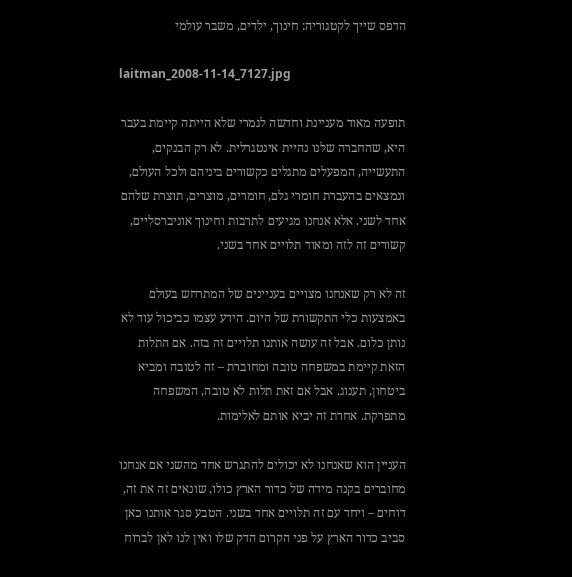הדפס שייך לקטגוריה: חינוך, ילדים, משבר עולמי

laitman_2008-11-14_7127.jpg

תופעה מאוד מעניינת וחדשה לגמרי שלא הייתה קיימת בעבר היא, שהחברה שלנו נהיית אינטגרלית. לא רק הבנקים, התעשייה, המפעלים מתגלים כקשורים ביניהם ולכל העולם, ונמצאים בהעברת חומרי גלם, חומרים, מוצרים, תוצרת שלהם אחד לשני. אלא אנחנו מגיעים לתרבות וחינוך אוניברסליים, קשורים זה לזה ומאוד תלויים אחד בשני.

זה לא רק שאנחנו מצויים בעניינים של המתרחש בעולם באמצעות כלי התקשורת של היום. הידע עצמו כביכול עוד לא נותן כלום. אבל זה עושה אותנו תלויים זה בזה. אם התלות הזאת קיימת במשפחה טובה ומחוברת – זה לטובה ומביא ביטחון, תענוג. אבל אם זאת תלות לא טובה, המשפחה מתפרקת. אחרת זה יביא אותם לאלימות.

העניין הוא שאנחנו לא יכולים להתגרש אחד מהשני אם אנחנו מחוברים בקנה מידה של כדור הארץ כולו, שונאים זה את זה, דוחים – ויחד עם זה תלויים אחד בשני. הטבע סגר אותנו כאן סביב כדור הארץ על פני הקרום הדק שלו ואין לנו לאן לברוח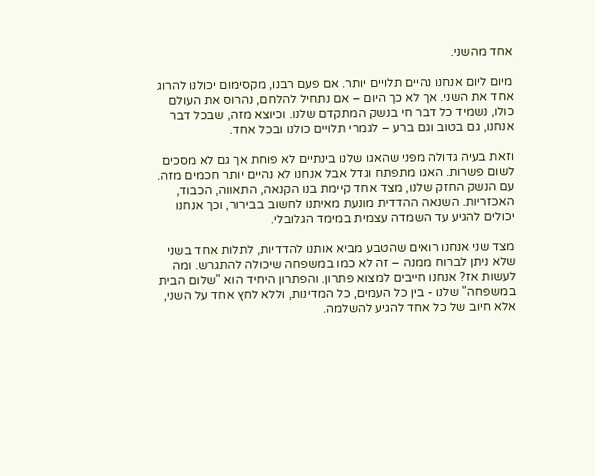אחד מהשני.

מיום ליום אנחנו נהיים תלויים יותר. אם פעם רבנו, מקסימום יכולנו להרוג אחד את השני. אך לא כך היום – אם נתחיל להלחם, נהרוס את העולם כולו, נשמיד כל דבר חי בנשק המתקדם שלנו. וכיוצא מזה, שבכל דבר אנחנו, גם בטוב וגם ברע – לגמרי תלויים כולנו ובכל אחד.

וזאת בעיה גדולה מפני שהאגו שלנו בינתיים לא פוחת אך גם לא מסכים לשום פשרות. האגו מתפתח וגדל אבל אנחנו לא נהיים יותר חכמים מזה. עם הנשק החזק שלנו, מצד אחד קיימת בנו הקנאה, התאווה, הכבוד, האכזריות. השנאה ההדדית מונעת מאיתנו לחשוב בבירור, וכך אנחנו יכולים להגיע עד השמדה עצמית במימד הגלובלי.

מצד שני אנחנו רואים שהטבע מביא אותנו להדדיות, לתלות אחד בשני שלא ניתן לברוח ממנה – זה לא כמו במשפחה שיכולה להתגרש. ומה לעשות אז? אנחנו חייבים למצוא פתרון. והפתרון היחיד הוא "שלום הבית במשפחה" שלנו - בין כל העמים, כל המדינות, וללא לחץ אחד על השני, אלא חיוב של כל אחד להגיע להשלמה.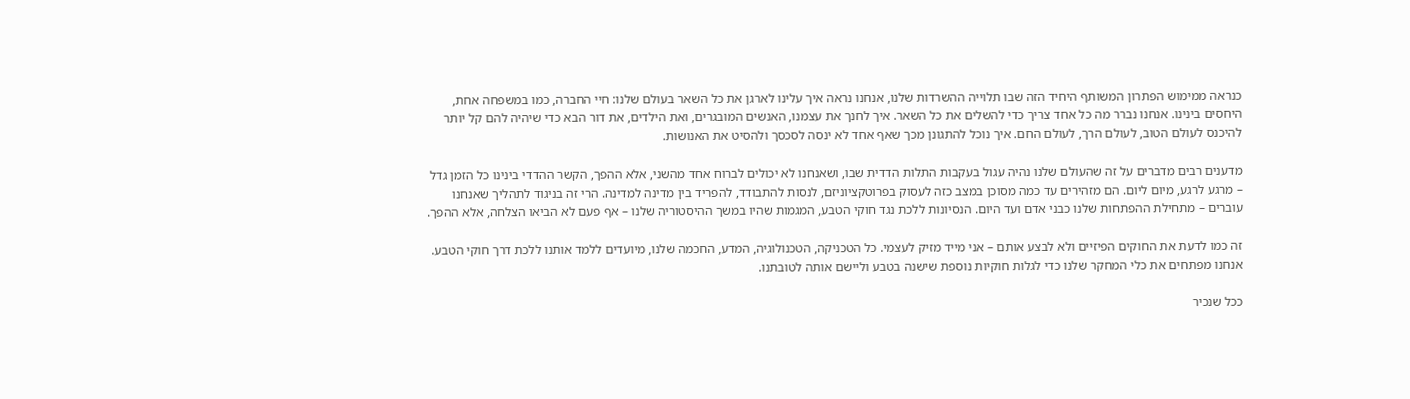כנראה ממימוש הפתרון המשותף היחיד הזה שבו תלוייה ההשרדות שלנו, אנחנו נראה איך עלינו לארגן את כל השאר בעולם שלנו: חיי החברה, כמו במשפחה אחת, היחסים בינינו. אנחנו נברר מה כל אחד צריך כדי להשלים את כל השאר. איך לחנך את עצמנו, האנשים המובגרים, ואת הילדים, את דור הבא כדי שיהיה להם קל יותר להיכנס לעולם הטוב, לעולם הרך, לעולם החם. איך נוכל להתגונן מכך שאף אחד לא ינסה לסכסך ולהסיט את האנושות.

מדענים רבים מדברים על זה שהעולם שלנו נהיה עגול בעקבות התלות הדדית שבו, ושאנחנו לא יכולים לברוח אחד מהשני, אלא ההפך, הקשר ההדדי בינינו כל הזמן גדל – מרגע לרגע, מיום ליום. הם מזהירים עד כמה מסוכן במצב כזה לעסוק בפרוטקציוניזם, לנסות להתבודד, להפריד בין מדינה למדינה. הרי זה בניגוד לתהליך שאנחנו עוברים – מתחילת ההפתחות שלנו כבני אדם ועד היום. הנסיונות ללכת נגד חוקי הטבע, המגמות שהיו במשך ההיסטוריה שלנו – אף פעם לא הביאו הצלחה, אלא ההפך.

זה כמו לדעת את החוקים הפיזיים ולא לבצע אותם – אני מייד מזיק לעצמי. כל הטכניקה, הטכנולוגיה, המדע, החכמה שלנו, מיועדים ללמד אותנו ללכת דרך חוקי הטבע. אנחנו מפתחים את כלי המחקר שלנו כדי לגלות חוקיות נוספת שישנה בטבע וליישם אותה לטובתנו.

ככל שנכיר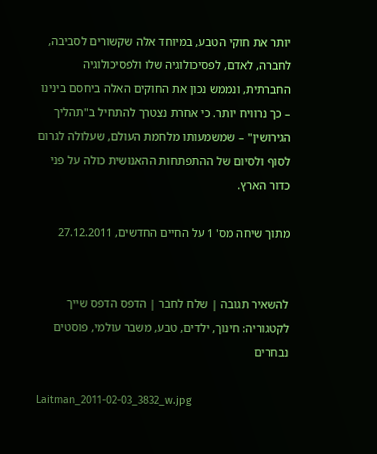יותר את חוקי הטבע, במיוחד אלה שקשורים לסביבה, לחברה, לאדם, לפסיכולוגיה שלו ולפסיכולוגיה החברתית, ונממש נכון את החוקים האלה ביחסם בינינו – כך נרוויח יותר. כי אחרת נצטרך להתחיל ב"תהליך הגירושין" – שמשמעותו מלחמת העולם, שעלולה לגרום לסוף ולסיום של ההתפתחות ההאנושית כולה על פני כדור הארץ.

מתוך שיחה מס' 1 על החיים החדשים, 27.12.2011


להשאיר תגובה | שלח לחבר | הדפס הדפס שייך לקטגוריה: חינוך, ילדים, טבע, משבר עולמי, פוסטים נבחרים

Laitman_2011-02-03_3832_w.jpg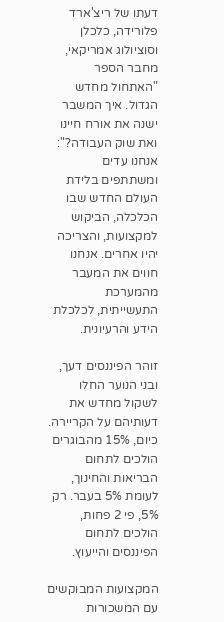דעתו של ריצ'ארד פלורידה, כלכלן וסוציולוג אמריקאי, מחבר הספר "האתחול מחדש הגדול. איך המשבר ישנה את אורח חיינו ואת שוק העבודה?": אנחנו עדים ומשתתפים בלידת העולם החדש שבו הכלכלה, הביקוש למקצועות, והצריכה יהיו אחרים. אנחנו חווים את המעבר מהמערכת התעשייתית, לכלכלת הידע והרעיונית.

זוהר הפיננסים דעך, ובני הנוער החלו לשקול מחדש את דעותיהם על הקריירה. כיום, 15% מהבוגרים הולכים לתחום הבריאות והחינוך, לעומת 5% בעבר. רק 5%, פי 2 פחות, הולכים לתחום הפיננסים והייעוץ.

המקצועות המבוקשים עם המשכורות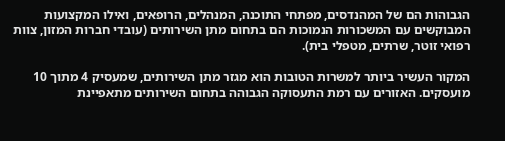הגבוהות הם של המהנדסים, מפתחי התוכנה, המנהלים, הרופאים, ואילו המקצועות המבוקשים עם המשכורות הנמוכות הם בתחום מתן השירותים (עובדי חברות המזון, צוות רפואי זוטר, שרתים, מטפלי בית).

המקור העשיר ביותר למשרות הטובות הוא מגזר מתן השירותים, שמעסיק 4 מתוך 10 מועסקים. האזורים עם רמת התעסוקה הגבוהה בתחום השירותים מתאפיינת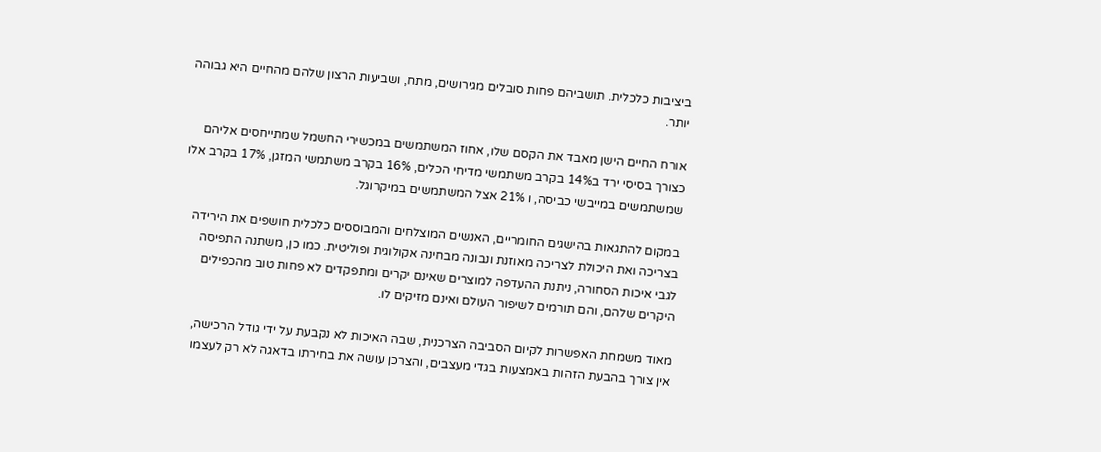ביציבות כלכלית. תושביהם פחות סובלים מגירושים, מתח, ושביעות הרצון שלהם מהחיים היא גבוהה יותר.

אורח החיים הישן מאבד את הקסם שלו, אחוז המשתמשים במכשירי החשמל שמתייחסים אליהם כצורך בסיסי ירד ב14% בקרב משתמשי מדיחי הכלים, 16% בקרב משתמשי המזגן, 17% בקרב אלו שמשתמשים במייבשי כביסה, ו 21% אצל המשתמשים במיקרוגל.

במקום להתגאות בהישגים החומריים, האנשים המוצלחים והמבוססים כלכלית חושפים את הירידה בצריכה ואת היכולת לצריכה מאוזנת ונבונה מבחינה אקולוגית ופוליטית. כמו כן, משתנה התפיסה לגבי איכות הסחורה, ניתנת ההעדפה למוצרים שאינם יקרים ומתפקדים לא פחות טוב מהכפילים היקרים שלהם, והם תורמים לשיפור העולם ואינם מזיקים לו.

מאוד משמחת האפשרות לקיום הסביבה הצרכנית, שבה האיכות לא נקבעת על ידי גודל הרכישה, אין צורך בהבעת הזהות באמצעות בגדי מעצבים, והצרכן עושה את בחירתו בדאגה לא רק לעצמו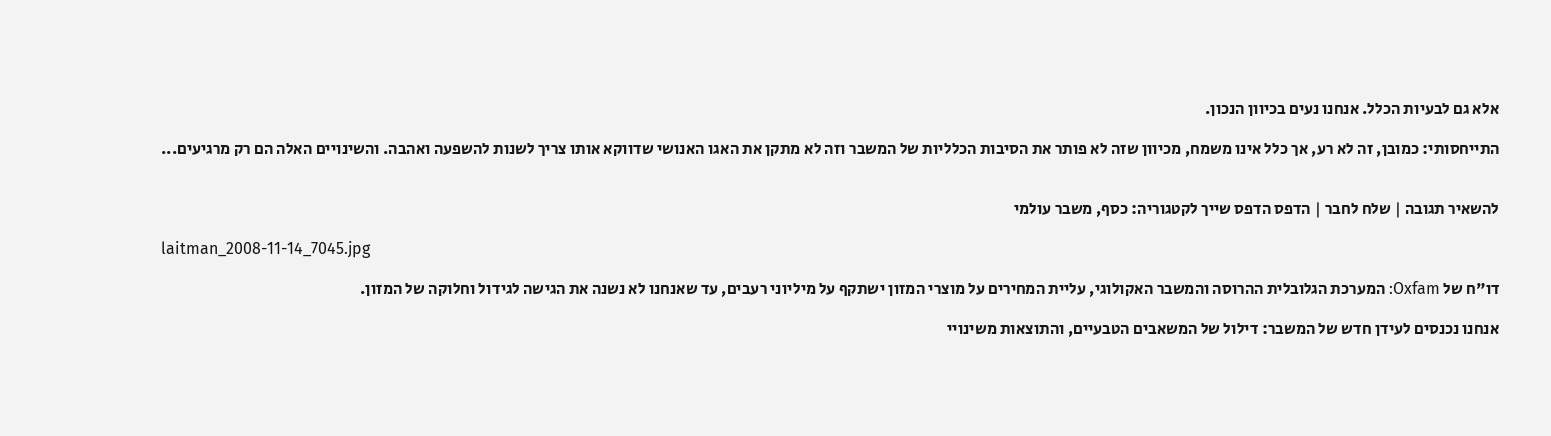אלא גם לבעיות הכלל. אנחנו נעים בכיוון הנכון.

התייחסותי: כמובן, זה לא רע, אך כלל אינו משמח, מכיוון שזה לא פותר את הסיבות הכלליות של המשבר וזה לא מתקן את האגו האנושי שדווקא אותו צריך לשנות להשפעה ואהבה. והשינויים האלה הם רק מרגיעים...


להשאיר תגובה | שלח לחבר | הדפס הדפס שייך לקטגוריה: כסף, משבר עולמי

laitman_2008-11-14_7045.jpg

דו"ח של Oxfam: המערכת הגלובלית ההרוסה והמשבר האקולוגי, עליית המחירים על מוצרי המזון ישתקף על מיליוני רעבים, עד שאנחנו לא נשנה את הגישה לגידול וחלוקה של המזון.

אנחנו נכנסים לעידן חדש של המשבר: דילול של המשאבים הטבעיים, והתוצאות משינויי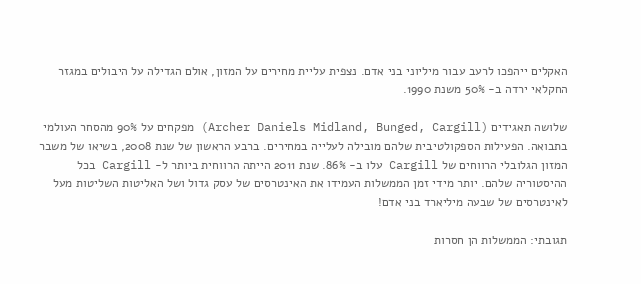האקלים ייהפכו לרעב עבור מיליוני בני אדם. נצפית עליית מחירים על המזון, אולם הגדילה על היבולים במגזר החקלאי ירדה ב- 50% משנת 1990.

שלושה תאגידים (Archer Daniels Midland, Bunged, Cargill) מפקחים על 90% מהסחר העולמי בתבואה. הפעילות הספקולטיבית שלהם מובילה לעלייה במחירים. ברבע הראשון של שנת 2008, בשיאו של משבר המזון הגלובלי הרווחים של Cargill עלו ב- 86%. שנת 2011 הייתה הרווחית ביותר ל- Cargill בכל ההיסטוריה שלהם. יותר מידי זמן הממשלות העמידו את האינטרסים של עסק גדול ושל האליטות השליטות מעל לאינטרסים של שבעה מיליארד בני אדם!

תגובתי: הממשלות הן חסרות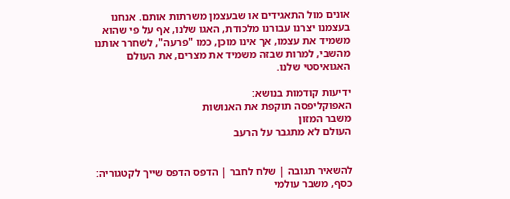אונים מול התאגידים או שבעצמן משרתות אותם. אנחנו בעצמנו יצרנו עבורנו מלכודת, האגו שלנו, אף על פי שהוא משמיד את עצמו, אך אינו מוכן, כמו "פרעה", לשחרר אותנו מהשבי, למרות שבזה משמיד את מצרים, את העולם האגואיסטי שלנו.

ידיעות קודמות בנושא:
האפוקליפסה תוקפת את האנושות
משבר המזון
העולם לא מתגבר על הרעב


להשאיר תגובה | שלח לחבר | הדפס הדפס שייך לקטגוריה: כסף, משבר עולמי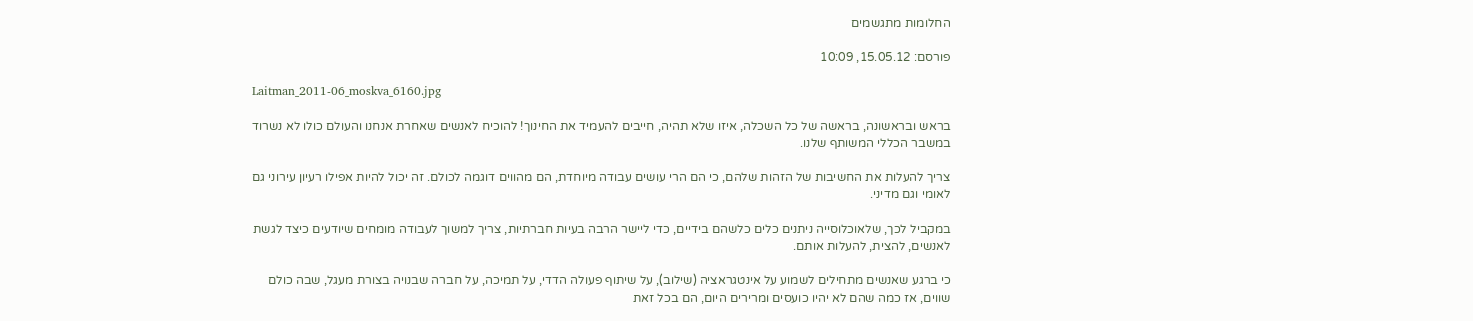החלומות מתגשמים

פורסם: 15.05.12, 10:09

Laitman_2011-06_moskva_6160.jpg

בראש ובראשונה, בראשה של כל השכלה, איזו שלא תהיה, חייבים להעמיד את החינוך! להוכיח לאנשים שאחרת אנחנו והעולם כולו לא נשרוד במשבר הכללי המשותף שלנו.

צריך להעלות את החשיבות של הזהות שלהם, כי הם הרי עושים עבודה מיוחדת, הם מהווים דוגמה לכולם. זה יכול להיות אפילו רעיון עירוני גם לאומי וגם מדיני.

במקביל לכך, שלאוכלוסייה ניתנים כלים כלשהם בידיים, כדי ליישר הרבה בעיות חברתיות, צריך למשוך לעבודה מומחים שיודעים כיצד לגשת לאנשים, להצית, להעלות אותם.

כי ברגע שאנשים מתחילים לשמוע על אינטגראציה (שילוב), על שיתוף פעולה הדדי, על תמיכה, על חברה שבנויה בצורת מעגל, שבה כולם שווים, אז כמה שהם לא יהיו כועסים ומרירים היום, הם בכל זאת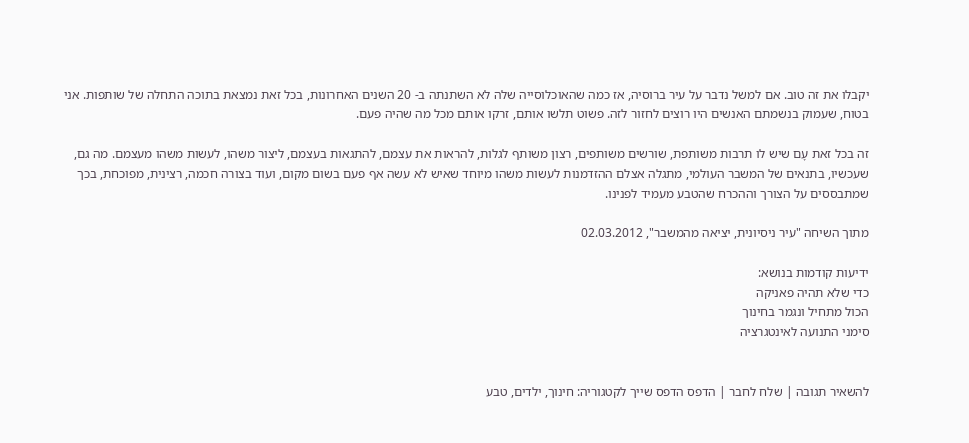יקבלו את זה טוב. אם למשל נדבר על עיר ברוסיה, אז כמה שהאוכלוסייה שלה לא השתנתה ב- 20 השנים האחרונות, בכל זאת נמצאת בתוכה התחלה של שותפות. אני בטוח, שעמוק בנשמתם האנשים היו רוצים לחזור לזה. פשוט תלשו אותם, זרקו אותם מכל מה שהיה פעם.

זה בכל זאת עָם שיש לו תרבות משותפת, שורשים משותפים, רצון משותף לגלות, להראות את עצמם, להתגאות בעצמם, ליצור משהו, לעשות משהו מעצמם. מה גם, שעכשיו, בתנאים של המשבר העולמי, מתגלה אצלם ההזדמנות לעשות משהו מיוחד שאיש לא עשה אף פעם בשום מקום, ועוד בצורה חכמה, רצינית, מפוכחת, בכך שמתבססים על הצורך וההכרח שהטבע מעמיד לפנינו.

מתוך השיחה "עיר ניסיונית, יציאה מהמשבר", 02.03.2012

ידיעות קודמות בנושא:
כדי שלא תהיה פאניקה
הכול מתחיל ונגמר בחינוך
סימני התנועה לאינטגרציה


להשאיר תגובה | שלח לחבר | הדפס הדפס שייך לקטגוריה: חינוך, ילדים, טבע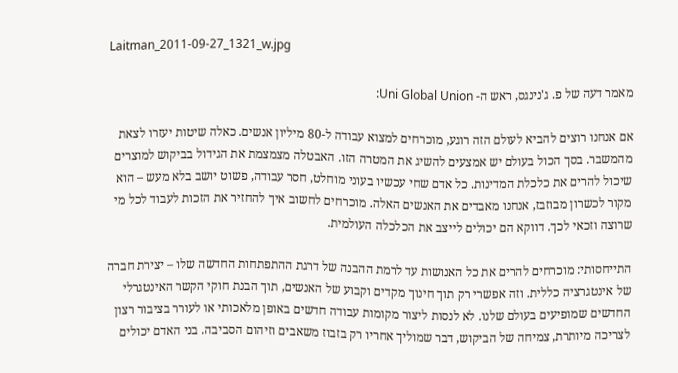Laitman_2011-09-27_1321_w.jpg

מאמר דעה של פ. ג'נינגס, ראש ה- Uni Global Union:

אם אנחנו רוצים להביא לעולם הזה רוגע, מוכרחים למצוא עבודה ל-80 מיליון אנשים. כאלה שיטות יעזרו לצאת מהמשבר. בסך הכול בעולם יש אמצעים להשיג את המטרה הזו. האבטלה מצמצמת את הגידול בביקוש למוצרים שיכול להרים את כלכלת המדינות. כל אדם שחי עכשיו בעוני מוחלט, חסר עבודה, פשוט יושב בלא מעש – הוא מקור לכשרון מבוזבז, אנחנו מאבדים את האנשים האלה. מוכרחים לחשוב איך להחזיר את הזכות לעבוד לכל מי שרוצה וזכאי לכך. דווקא הם יכולים לייצב את הכלכלה העולמית.

התייחסותי: מוכרחים להרים את כל האנושות עד לרמת ההבנה של דרגת ההתפתחות החדשה שלו – יצירת חברה של אינטגרציה כללית. וזה אפשרי רק תוך חינוך מקדים וקבוע של האנשים, תוך הבנת חוקי הקשר האינטגרלי החדשים שמופיעים בעולם שלנו. לא לנסות ליצור מקומות עבודה חדשים באופן מלאכותי או לעורר בציבור רצון לצריכה מיותרת, צמיחה של הביקוש, דבר שמוליך אחריו רק בזבוז משאבים וזיהום הסביבה. בני האדם יכולים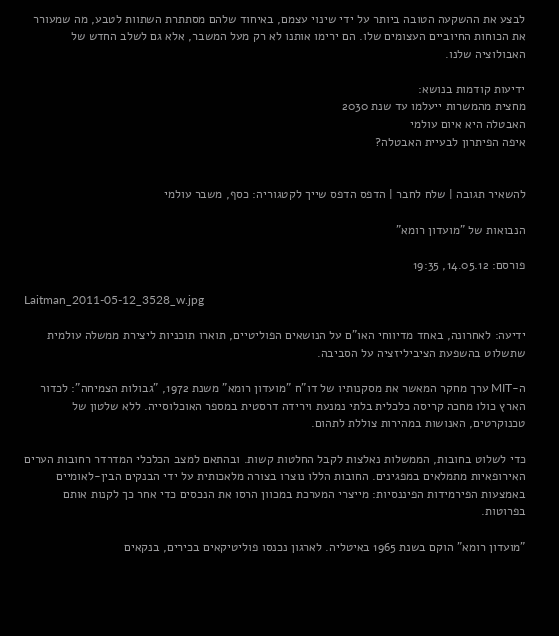לבצע את ההשקעה הטובה ביותר על ידי שינוי עצמם, באיחוד שלהם מסתתרת השתוות לטבע, מה שמעורר את הכוחות החיוביים העצומים שלו. הם ירימו אותנו לא רק מעל המשבר, אלא גם לשלב החדש של האבולוציה שלנו.

ידיעות קודמות בנושא:
מחצית מהמשרות ייעלמו עד שנת 2030
האבטלה היא איום עולמי
איפה הפיתרון לבעיית האבטלה?


להשאיר תגובה | שלח לחבר | הדפס הדפס שייך לקטגוריה: כסף, משבר עולמי

הנבואות של "מועדון רומא"

פורסם: 14.05.12, 19:35

Laitman_2011-05-12_3528_w.jpg

ידיעה: לאחרונה, באחד מדיווחי האו"ם על הנושאים הפוליטיים, תוארו תוכניות ליצירת ממשלה עולמית שתשלוט בהשפעת הציביליזציה על הסביבה.

ה-MIT ערך מחקר המאשר את מסקנותיו של דו"ח "מועדון רומא" משנת 1972, "גבולות הצמיחה": לכדור הארץ כולו מחכה קריסה כלכלית בלתי נמנעת וירידה דרסטית במספר האוכלוסייה. ללא שלטון של טכנוקרטים, האנושות במהירות צוללת לתהום.

כדי לשלוט בחובות, הממשלות נאלצות לקבל החלטות קשות. ובהתאם למצב הכלכלי המדרדר רחובות הערים האירופאיות מתמלאים במפגינים. החובות הללו נוצרו בצורה מלאכותית על ידי הבנקים הבין-לאומיים באמצעות הפירמידות הפיננסיות: מייצרי המערכת במכוון הרסו את הנכסים כדי אחר כך לקנות אותם בפרוטות.

"מועדון רומא" הוקם בשנת 1965 באיטליה. לארגון נכנסו פוליטיקאים בכירים, בנקאים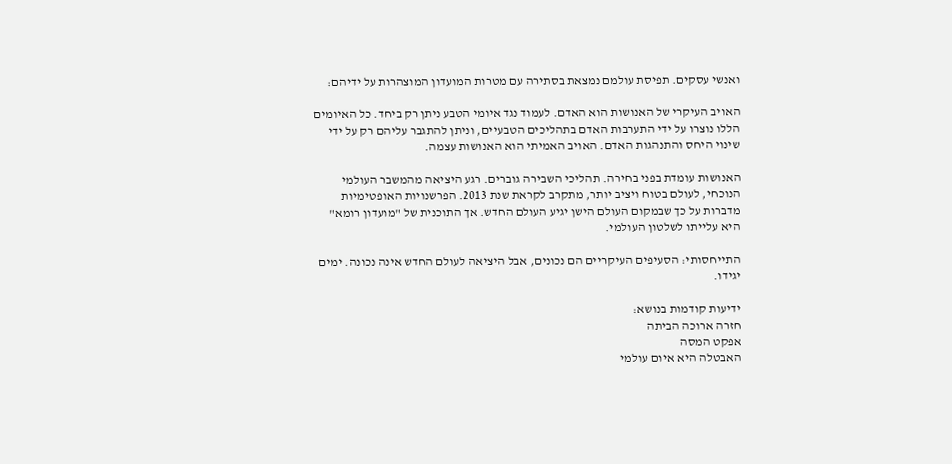ואנשי עסקים. תפיסת עולמם נמצאת בסתירה עם מטרות המועדון המוצהרות על ידיהם:

האויב העיקרי של האנושות הוא האדם. לעמוד נגד איומי הטבע ניתן רק ביחד. כל האיומים הללו נוצרו על ידי התערבות האדם בתהליכים הטבעיים, וניתן להתגבר עליהם רק על ידי שינוי היחס והתנהגות האדם. האויב האמיתי הוא האנושות עצמה.

האנושות עומדת בפני בחירה. תהליכי השבירה גוברים. רגע היציאה מהמשבר העולמי הנוכחי, לעולם בטוח ויציב יותר, מתקרב לקראת שנת 2013. הפרשנויות האופטימיות מדברות על כך שבמקום העולם הישן יגיע העולם החדש. אך התוכנית של "מועדון רומא" היא עלייתו לשלטון העולמי.

התייחסותי: הסעיפים העיקריים הם נכונים, אבל היציאה לעולם החדש אינה נכונה. ימים יגידו.

ידיעות קודמות בנושא:
חזרה ארוכה הביתה
אפקט המסה
האבטלה היא איום עולמי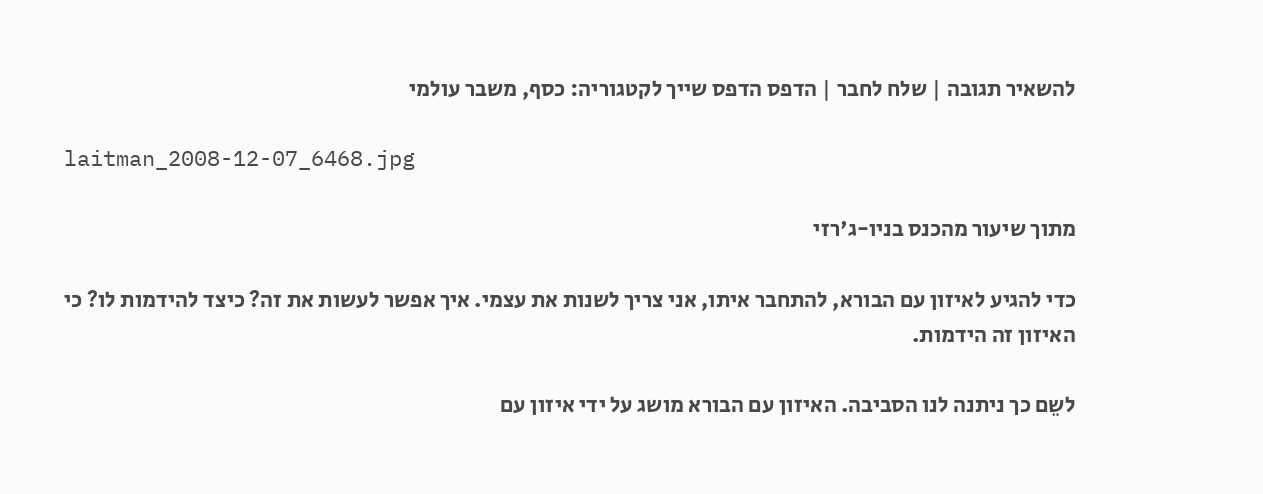להשאיר תגובה | שלח לחבר | הדפס הדפס שייך לקטגוריה: כסף, משבר עולמי

laitman_2008-12-07_6468.jpg

מתוך שיעור מהכנס בניו-ג'רזי

כדי להגיע לאיזון עם הבורא, להתחבר איתו, אני צריך לשנות את עצמי. איך אפשר לעשות את זה? כיצד להידמות לו? כי האיזון זה הידמות.

לשֵם כך ניתנה לנו הסביבה. האיזון עם הבורא מושג על ידי איזון עם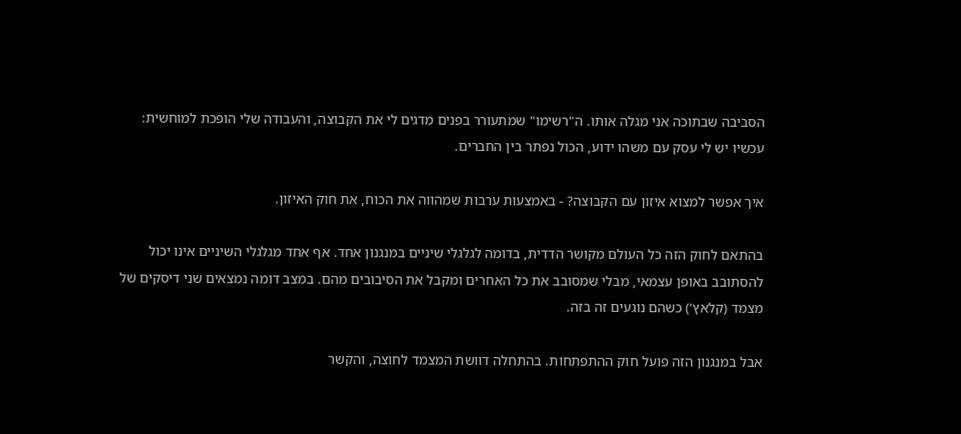הסביבה שבתוכה אני מגלה אותו. ה"רשימו" שמתעורר בפנים מדגים לי את הקבוצה, והעבודה שלי הופכת למוחשית: עכשיו יש לי עסק עם משהו ידוע, הכול נפתר בין החברים.

איך אפשר למצוא איזון עם הקבוצה? - באמצעות ערבות שמהווה את הכוח, את חוק האיזון.

בהתאם לחוק הזה כל העולם מקושר הדדית, בדומה לגלגלי שיניים במנגנון אחד. אף אחד מגלגלי השיניים אינו יכול להסתובב באופן עצמאי, מבלי שמסובב את כל האחרים ומקבל את הסיבובים מהם. במצב דומה נמצאים שני דיסקים של מצמד (קלאץ') כשהם נוגעים זה בזה.

אבל במנגנון הזה פועל חוק ההתפתחות. בהתחלה דוושת המצמד לחוצה, והקשר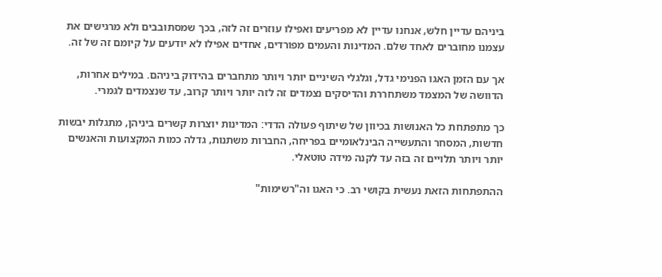ביניהם עדיין חלש, אנחנו עדיין לא מפריעים ואפילו עוזרים זה לזה, בכך שמסתובבים ולא מרגישים את עצמנו מחוברים לאחד שלם. המדינות והעמים מפורדים, אחדים אפילו לא יודעים על קיומם זה של זה.

אך עם הזמן האגו הפנימי גדל, וגלגלי השיניים יותר ויותר מתחברים בהידוק ביניהם. במילים אחרות, הדוושה של המצמד משתחררת והדיסקים נצמדים זה לזה יותר ויותר קרוב, עד שנצמדים לגמרי.

כך מתפתחת כל האנושות בכיוון של שיתוף פעולה הדדי: המדינות יוצרות קשרים ביניהן, מתגלות יבשות חדשות, המסחר והתעשייה הבינלאומיים בפריחה, החברות משתנות, גדלה כמות המקצועות והאנשים יותר ויותר תלויים זה בזה עד לקנה מידה טוטאלי.

ההתפתחות הזאת נעשית בקושי רב. כי האגו וה"רשימות"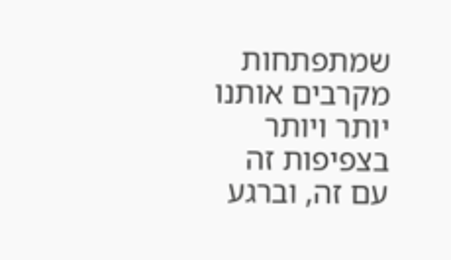שמתפתחות מקרבים אותנו יותר ויותר בצפיפות זה עם זה, וברגע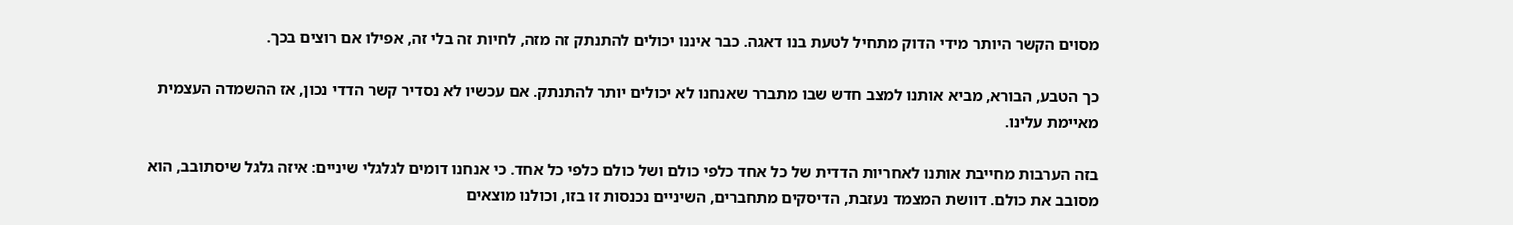מסוים הקשר היותר מידי הדוק מתחיל לטעת בנו דאגה. כבר איננו יכולים להתנתק זה מזה, לחיות זה בלי זה, אפילו אם רוצים בכך.

כך הטבע, הבורא, מביא אותנו למצב חדש שבו מתברר שאנחנו לא יכולים יותר להתנתק. אם עכשיו לא נסדיר קשר הדדי נכון, אז ההשמדה העצמית מאיימת עלינו.

בזה הערבות מחייבת אותנו לאחריות הדדית של כל אחד כלפי כולם ושל כולם כלפי כל אחד. כי אנחנו דומים לגלגלי שיניים: איזה גלגל שיסתובב, הוא מסובב את כולם. דוושת המצמד נעזבת, הדיסקים מתחברים, השיניים נכנסות זו בזו, וכולנו מוצאים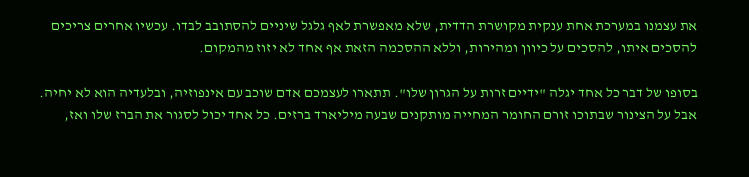את עצמנו במערכת אחת ענקית מקושרת הדדית, שלא מאפשרת לאף גלגל שיניים להסתובב לבדו. עכשיו אחרים צריכים להסכים איתו, להסכים על כיוון ומהירות, וללא ההסכמה הזאת אף אחד לא יזוז מהמקום.

בסופו של דבר כל אחד יגלה "ידיים זרות על הגרון שלו". תתארו לעצמכם אדם שוכב עם אינפוזיה, ובלעדיה הוא לא יחיה. אבל על הצינור שבתוכו זורם החומר המחייה מותקנים שבעה מיליארד ברזים. כל אחד יכול לסגור את הברז שלו ואז,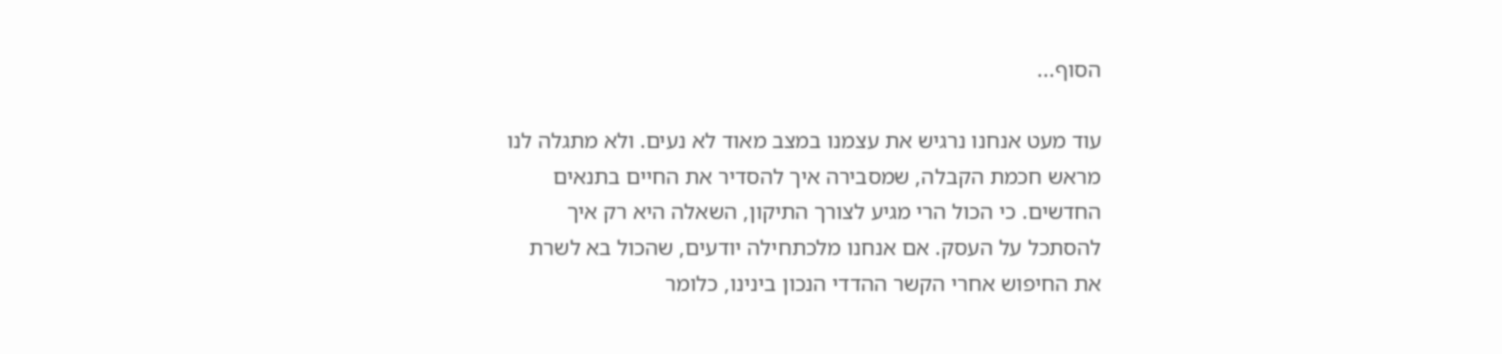הסוף...

עוד מעט אנחנו נרגיש את עצמנו במצב מאוד לא נעים. ולא מתגלה לנו מראש חכמת הקבלה, שמסבירה איך להסדיר את החיים בתנאים החדשים. כי הכול הרי מגיע לצורך התיקון, השאלה היא רק איך להסתכל על העסק. אם אנחנו מלכתחילה יודעים, שהכול בא לשרת את החיפוש אחרי הקשר ההדדי הנכון בינינו, כלומר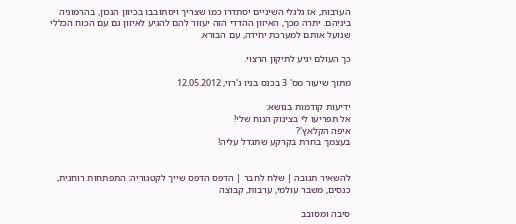הערבות, אז גלגלי השיניים יסתדרו כמו שצריך ויסתובבו בכיוון הנכון, בהרמוניה ביניהם. יתרה מכך, האיזון ההדדי הזה יעזור להם להגיע לאיזון גם עם הכוח הכללי שנועל אותם למערכת יחידה, עם הבורא.

כך העולם יגיע לתיקון הרצוי.

מתוך שיעור מס' 3 בכנס בניו ג'רזי, 12.05.2012

ידיעות קודמות בנושא:
אל תפריעו לי בצינוק הנוח שלי!
איפה הקלאץ'?
בעצמך בחרת בקרקע שתגדל עליה!


להשאיר תגובה | שלח לחבר | הדפס הדפס שייך לקטגוריה: התפתחות רוחנית, כנסים, משבר עולמי, ערבות, קבוצה

סיבה ומסובב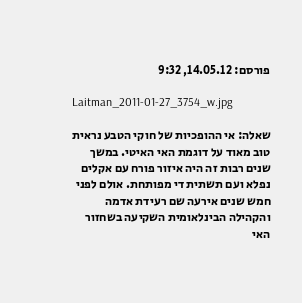פורסם: 14.05.12, 9:32

Laitman_2011-01-27_3754_w.jpg

שאלה: אי ההופכיות של חוקי הטבע נראית טוב מאוד על דוגמת האי האיטי. במשך שנים רבות זה היה איזור פורח עם אקלים נפלא ועם תשתית די מפותחת. אולם לפני חמש שנים אירעה שם רעידת אדמה והקהילה הבינלאומית השקיעה בשחזור האי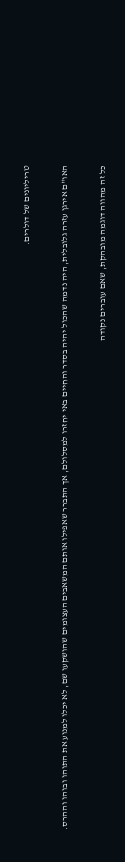טריליונים של דולרים.

האו"ם אירגן עזרה גלובלית, היה נדמה שהכול יהיה בסדר והחיים באי יחזרו למסלולם, אך התברר שאפילו אותם המשאבים העצומים שהושקעו שם, לא יכלו למנוע את התוהו ובוהו וההרס.

כל זה מהווה דוגמה מובהקת, שאם עוברים נקודה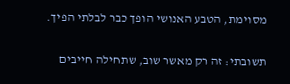מסוימת, הטבע האנושי הופך כבר לבלתי הפיך.

תשובתי: זה רק מאשר שוב, שתחילה חייבים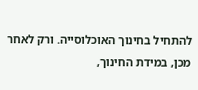להתחיל בחינוך האוכלוסייה. ורק לאחר מכן, במידת החינוך,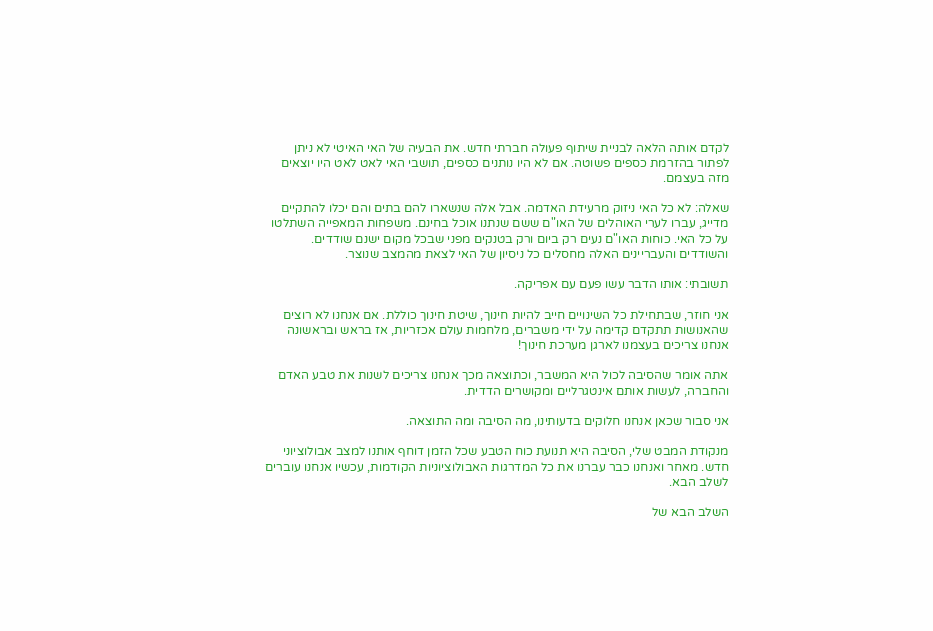לקדם אותה הלאה לבניית שיתוף פעולה חברתי חדש. את הבעיה של האי האיטי לא ניתן לפתור בהזרמת כספים פשוטה. אם לא היו נותנים כספים, תושבי האי לאט לאט היו יוצאים מזה בעצמם.

שאלה: לא כל האי ניזוק מרעידת האדמה. אבל אלה שנשארו להם בתים והם יכלו להתקיים מדייג, עברו לערי האוהלים של האו"ם ששם שנתנו אוכל בחינם. משפחות המאפייה השתלטו על כל האי. כוחות האו"ם נעים רק ביום ורק בטנקים מפני שבכל מקום ישנם שודדים. והשודדים והעבריינים האלה מחסלים כל ניסיון של האי לצאת מהמצב שנוצר.

תשובתי: אותו הדבר עשו פעם עם אפריקה.

אני חוזר, שבתחילת כל השינויים חייב להיות חינוך, שיטת חינוך כוללת. אם אנחנו לא רוצים שהאנושות תתקדם קדימה על ידי משברים, מלחמות עולם אכזריות, אז בראש ובראשונה אנחנו צריכים בעצמנו לארגן מערכת חינוך!

אתה אומר שהסיבה לכול היא המשבר, וכתוצאה מכך אנחנו צריכים לשנות את טבע האדם והחברה, לעשות אותם אינטגרליים ומקושרים הדדית.

אני סבור שכאן אנחנו חלוקים בדעותינו, מה הסיבה ומה התוצאה.

מנקודת המבט שלי, הסיבה היא תנועת כוח הטבע שכל הזמן דוחף אותנו למצב אבולוציוני חדש. מאחר ואנחנו כבר עברנו את כל המדרגות האבולוציוניות הקודמות, עכשיו אנחנו עוברים לשלב הבא.

השלב הבא של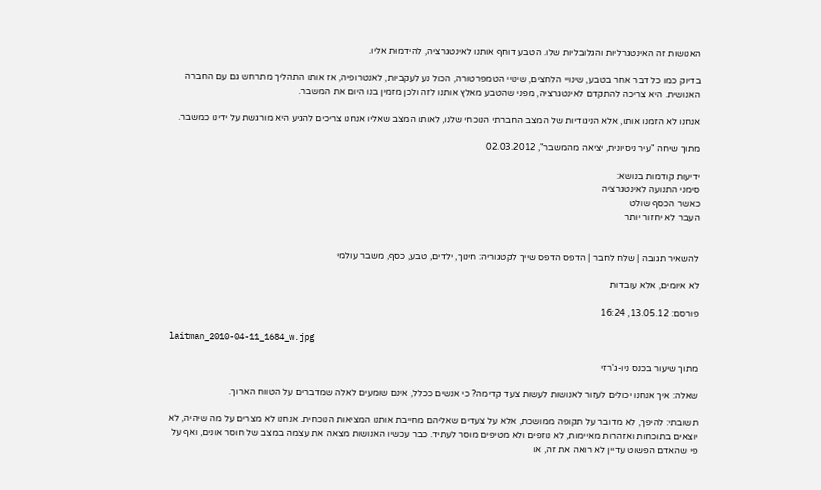האנושות זה האינטגרליות והגלובליות שלו. הטבע דוחף אותנו לאינטגרציה, להידמוּת אליו.

בדיוק כמו כל דבר אחר בטבע, שינויי הלחצים, שינויי הטמפרטורה, הכול נע לעקביות, לאנטרופיה, אז אותו התהליך מתרחש גם עם החברה האנושית. היא צריכה להתקדם לאינטגרציה, מפני שהטבע מאלץ אותנו לזה ולכן מזמין בנו היום את המשבר.

אנחנו לא הזמנו אותו, אלא הניגודיות של המצב החברתי הנוכחי שלנו, לאותו המצב שאליו אנחנו צריכים להגיע היא מורגשת על ידינו כמשבר.

מתוך שיחה "עיר ניסיונית, יציאה מהמשבר", 02.03.2012

ידיעות קודמות בנושא:
סימני התנועה לאינטגרציה
כאשר הכסף שולט
העבר לא יחזור יותר


להשאיר תגובה | שלח לחבר | הדפס הדפס שייך לקטגוריה: חינוך, ילדים, טבע, כסף, משבר עולמי

לא איומים, אלא עובדות

פורסם: 13.05.12, 16:24

laitman_2010-04-11_1684_w.jpg

מתוך שיעור בכנס ניו-ג'רזי

שאלה: איך אנחנו יכולים לעזור לאנושות לעשות צעד קדימה? כי אנשים ככלל, אינם שומעים לאלה שמדברים על הטווח הארוך.

תשובתי: להיפך, לא מדובר על תקופה ממושכת, אלא על צעדים שאליהם מחייבת אותנו המציאות הנוכחית. אנחנו לא מצרים על מה שיהיה, לא יוצאים בתוכחות ואזהרות מאיימות, לא נוזפים ולא מטיפים מוסר לעתיד. כבר עכשיו האנושות מצאה את עצמה במצב של חוסר אונים, ואף על פי שהאדם הפשוט עדיין לא רואה את זה, או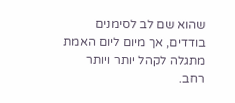שהוא שם לב לסימנים בודדים, אך מיום ליום האמת מתגלה לקהל יותר ויותר רחב.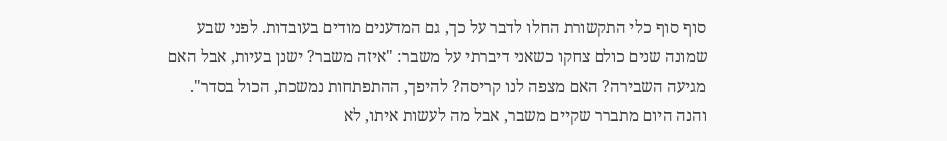סוף סוף כלי התקשורת החלו לדבר על כך, גם המדענים מודים בעובדות. לפני שבע שמונה שנים כולם צחקו כשאני דיברתי על משבר: "איזה משבר? ישנן בעיות, אבל האם מגיעה השבירה? האם מצפה לנו קריסה? להיפך, ההתפתחות נמשכת, הכול בסדר". והנה היום מתברר שקיים משבר, אבל מה לעשות איתו, לא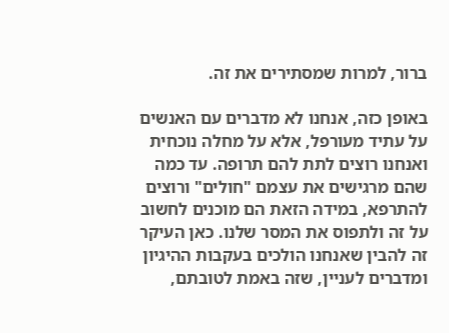ברור, למרות שמסתירים את זה.

באופן כזה, אנחנו לא מדברים עם האנשים על עתיד מעורפל, אלא על מחלה נוכחית ואנחנו רוצים לתת להם תרופה. עד כמה שהם מרגישים את עצמם "חולים" ורוצים להתרפא, במידה הזאת הם מוכנים לחשוב על זה ולתפוס את המסר שלנו. כאן העיקר זה להבין שאנחנו הולכים בעקבות ההיגיון ומדברים לעניין, שזה באמת לטובתם,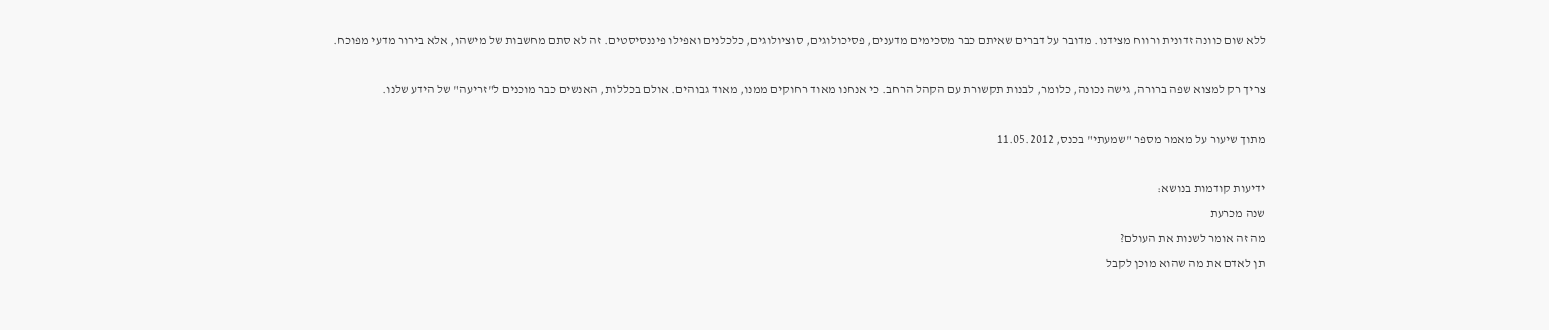ללא שום כוונה זדונית ורווח מצידנו. מדובר על דברים שאיתם כבר מסכימים מדענים, פסיכולוגים, סוציולוגים, כלכלנים ואפילו פיננסיסטים. זה לא סתם מחשבות של מישהו, אלא בירור מדעי מפוכח.

צריך רק למצוא שפה ברורה, גישה נכונה, כלומר, לבנות תקשורת עם הקהל הרחב. כי אנחנו מאוד רחוקים ממנו, מאוד גבוהים. אולם בכללות, האנשים כבר מוכנים ל"זריעה" של הידע שלנו.

מתוך שיעור על מאמר מספר "שמעתי" בכנס, 11.05.2012

ידיעות קודמות בנושא:
שנה מכרעת
מה זה אומר לשנות את העולם?
תן לאדם את מה שהוא מוכן לקבל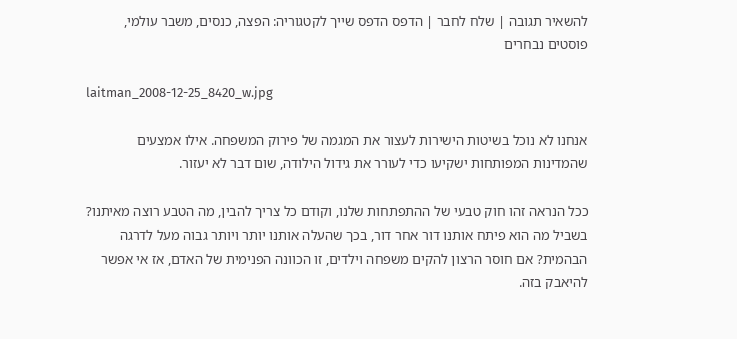להשאיר תגובה | שלח לחבר | הדפס הדפס שייך לקטגוריה: הפצה, כנסים, משבר עולמי, פוסטים נבחרים

laitman_2008-12-25_8420_w.jpg

אנחנו לא נוכל בשיטות הישירות לעצור את המגמה של פירוק המשפחה. אילו אמצעים שהמדינות המפותחות ישקיעו כדי לעורר את גידול הילודה, שום דבר לא יעזור.

ככל הנראה זהו חוק טבעי של ההתפתחות שלנו, וקודם כל צריך להבין, מה הטבע רוצה מאיתנו? בשביל מה הוא פיתח אותנו דור אחר דור, בכך שהעלה אותנו יותר ויותר גבוה מעל לדרגה הבהמית? אם חוסר הרצון להקים משפחה וילדים, זו הכוונה הפנימית של האדם, אז אי אפשר להיאבק בזה.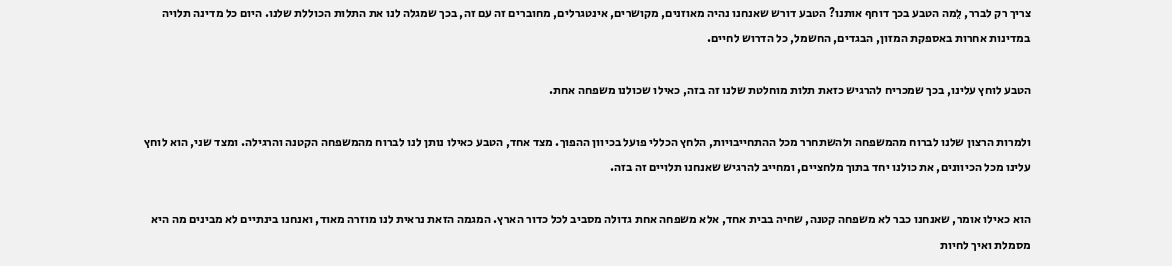צריך רק לברר, לֵמה הטבע בכך דוחף אותנו? הטבע דורש שאנחנו נהיה מאוזנים, מקושרים, אינטגרלים, מחוברים זה עם זה, בכך שמגלה לנו את התלות הכוללת שלנו. היום כל מדינה תלויה במדינות אחרות באספקת המזון, הבגדים, החשמל, כל הדרוש לחיים.

הטבע לוחץ עלינו, בכך שמכריח להרגיש כזאת תלות מוחלטת שלנו זה בזה, כאילו שכולנו משפחה אחת.

ולמרות הרצון שלנו לברוח מהמשפחה ולהשתחרר מכל ההתחייבויות, הלחץ הכללי פועל בכיוון ההפוך. מצד אחד, הטבע כאילו נותן לנו לברוח מהמשפחה הקטנה והרגילה. ומצד שני, הוא לוחץ עלינו מכל הכיוונים, את כולנו יחד בתוך מלחציים, ומחייב להרגיש שאנחנו תלויים זה בזה.

הוא כאילו אומר, שאנחנו כבר לא משפחה קטנה, שחיה בבית אחד, אלא משפחה אחת גדולה מסביב לכל כדור הארץ. המגמה הזאת נראית לנו מוזרה מאוד, ואנחנו בינתיים לא מבינים מה היא מסמלת ואיך לחיות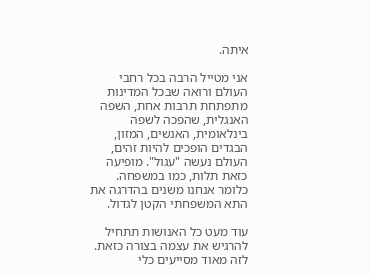איתה.

אני מטייל הרבה בכל רחבי העולם ורואה שבכל המדינות מתפתחת תרבות אחת, השפה האנגלית, שהפכה לשפה בינלאומית, האנשים, המזון, הבגדים הופכים להיות זהים, העולם נעשה "עגול". מופיעה כזאת תלות, כמו במשפחה. כלומר אנחנו משנים בהדרגה את התא המשפחתי הקטן לגדול.

עוד מעט כל האנושות תתחיל להרגיש את עצמה בצורה כזאת. לזה מאוד מסייעים כלי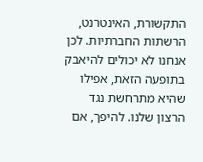התקשורת, האינטרנט, הרשתות החברתיות. לכן אנחנו לא יכולים להיאבק בתופעה הזאת, אפילו שהיא מתרחשת נגד הרצון שלנו. להיפך, אם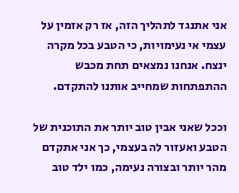אני אתנגד לתהליך הזה, אז רק אזמין על עצמי אי נעימויות, כי הטבע בכל מקרה ינצח. אנחנו נמצאים תחת מכבש ההתפתחות שמחייב אותנו להתקדם.

וככל שאני אבין טוב יותר את התוכנית של הטבע ואעזור לה בעצמי, כך אני אתקדם מהר יותר ובצורה נעימה, כמו ילד טוב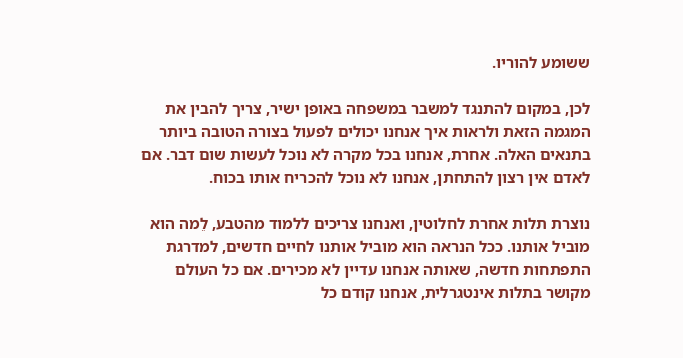ששומע להוריו.

לכן, במקום להתנגד למשבר במשפחה באופן ישיר, צריך להבין את המגמה הזאת ולראות איך אנחנו יכולים לפעול בצורה הטובה ביותר בתנאים האלה. אחרת, אנחנו בכל מקרה לא נוכל לעשות שום דבר. אם לאדם אין רצון להתחתן, אנחנו לא נוכל להכריח אותו בכוח.

נוצרת תלות אחרת לחלוטין, ואנחנו צריכים ללמוד מהטבע, לֵמה הוא מוביל אותנו. ככל הנראה הוא מוביל אותנו לחיים חדשים, למדרגת התפתחות חדשה, שאותה אנחנו עדיין לא מכירים. אם כל העולם מקושר בתלות אינטגרלית, אנחנו קודם כל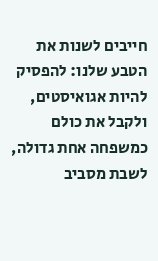חייבים לשנות את הטבע שלנו: להפסיק להיות אגואיסטים, ולקבל את כולם כמשפחה אחת גדולה, לשבת מסביב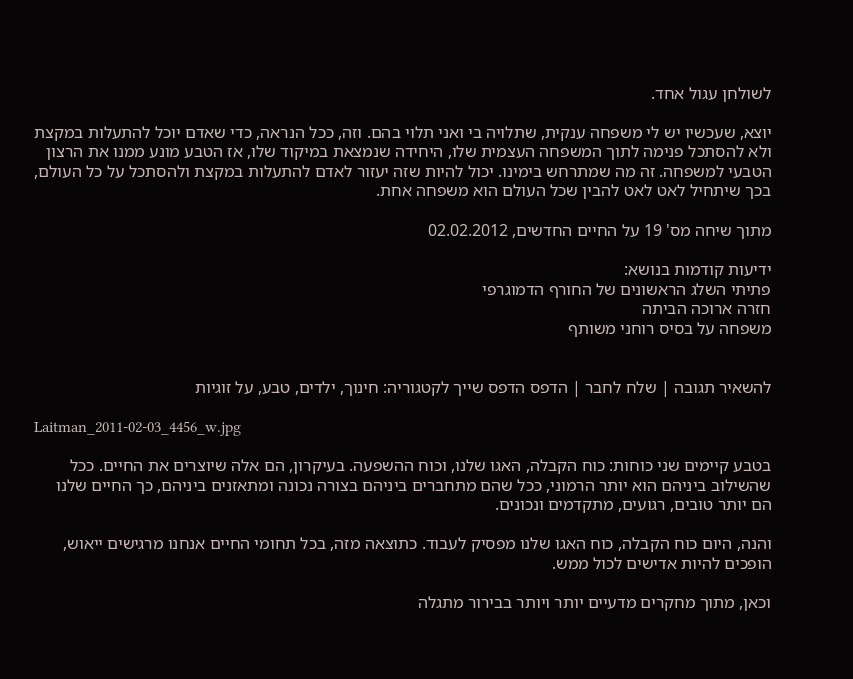לשולחן עגול אחד.

יוצא, שעכשיו יש לי משפחה ענקית, שתלויה בי ואני תלוי בהם. וזה, ככל הנראה, כדי שאדם יוכל להתעלות במקצת ולא להסתכל פנימה לתוך המשפחה העצמית שלו, היחידה שנמצאת במיקוד שלו, אז הטבע מונע ממנו את הרצון הטבעי למשפחה. זה מה שמתרחש בימינו. יכול להיות שזה יעזור לאדם להתעלות במקצת ולהסתכל על כל העולם, בכך שיתחיל לאט לאט להבין שכל העולם הוא משפחה אחת.

מתוך שיחה מס' 19 על החיים החדשים, 02.02.2012

ידיעות קודמות בנושא:
פתיתי השלג הראשונים של החורף הדמוגרפי
חזרה ארוכה הביתה
משפחה על בסיס רוחני משותף


להשאיר תגובה | שלח לחבר | הדפס הדפס שייך לקטגוריה: חינוך, ילדים, טבע, על זוגיות

Laitman_2011-02-03_4456_w.jpg

בטבע קיימים שני כוחות: כוח הקבלה, האגו שלנו, וכוח ההשפעה. בעיקרון, הם אלה שיוצרים את החיים. ככל שהשילוב ביניהם הוא יותר הרמוני, ככל שהם מתחברים ביניהם בצורה נכונה ומתאזנים ביניהם, כך החיים שלנו הם יותר טובים, רגועים, מתקדמים ונכונים.

והנה, היום כוח הקבלה, כוח האגו שלנו מפסיק לעבוד. כתוצאה מזה, בכל תחומי החיים אנחנו מרגישים ייאוש, הופכים להיות אדישים לכול ממש.

וכאן, מתוך מחקרים מדעיים יותר ויותר בבירור מתגלה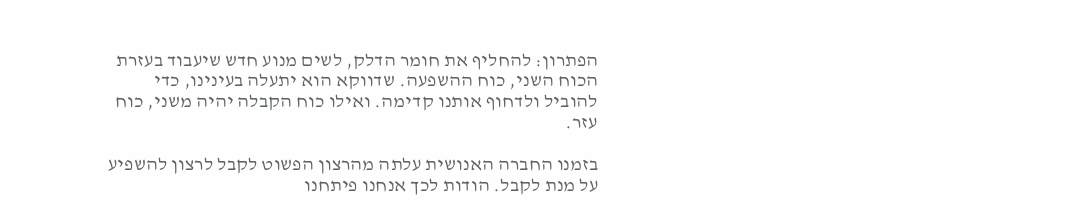הפתרון: להחליף את חומר הדלק, לשים מנוע חדש שיעבוד בעזרת הכוח השני, כוח ההשפעה. שדווקא הוא יתעלה בעינינו, כדי להוביל ולדחוף אותנו קדימה. ואילו כוח הקבלה יהיה משני, כוח עזר.

בזמנו החברה האנושית עלתה מהרצון הפשוט לקבל לרצון להשפיע על מנת לקבל. הודות לכך אנחנו פיתחנו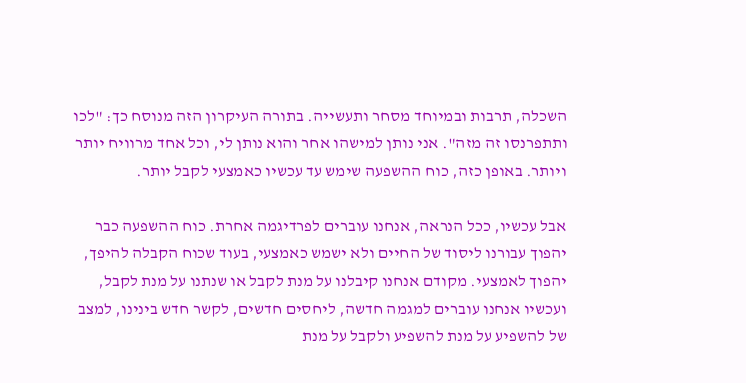השכלה, תרבות ובמיוחד מסחר ותעשייה. בתורה העיקרון הזה מנוסח כך: "לכו ותתפרנסו זה מזה". אני נותן למישהו אחר והוא נותן לי, וכל אחד מרוויח יותר ויותר. באופן כזה, כוח ההשפעה שימש עד עכשיו כאמצעי לקבל יותר.

אבל עכשיו, ככל הנראה, אנחנו עוברים לפרדיגמה אחרת. כוח ההשפעה כבר יהפוך עבורנו ליסוד של החיים ולא ישמש כאמצעי, בעוד שכוח הקבלה להיפך, יהפוך לאמצעי. מקודם אנחנו קיבלנו על מנת לקבל או שנתנו על מנת לקבל, ועכשיו אנחנו עוברים למגמה חדשה, ליחסים חדשים, לקשר חדש בינינו, למצב של להשפיע על מנת להשפיע ולקבל על מנת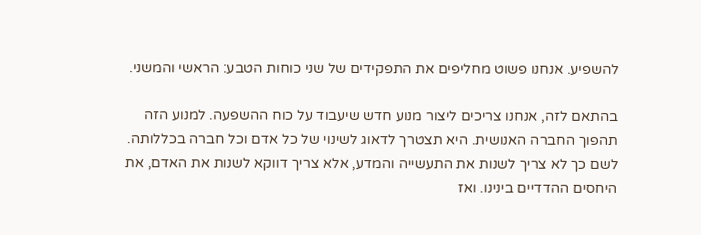להשפיע. אנחנו פשוט מחליפים את התפקידים של שני כוחות הטבע: הראשי והמשני.

בהתאם לזה, אנחנו צריכים ליצור מנוע חדש שיעבוד על כוח ההשפעה. למנוע הזה תהפוך החברה האנושית. היא תצטרך לדאוג לשינוי של כל אדם וכל חברה בכללותה. לשם כך לא צריך לשנות את התעשייה והמדע, אלא צריך דווקא לשנות את האדם, את היחסים ההדדיים בינינו. ואז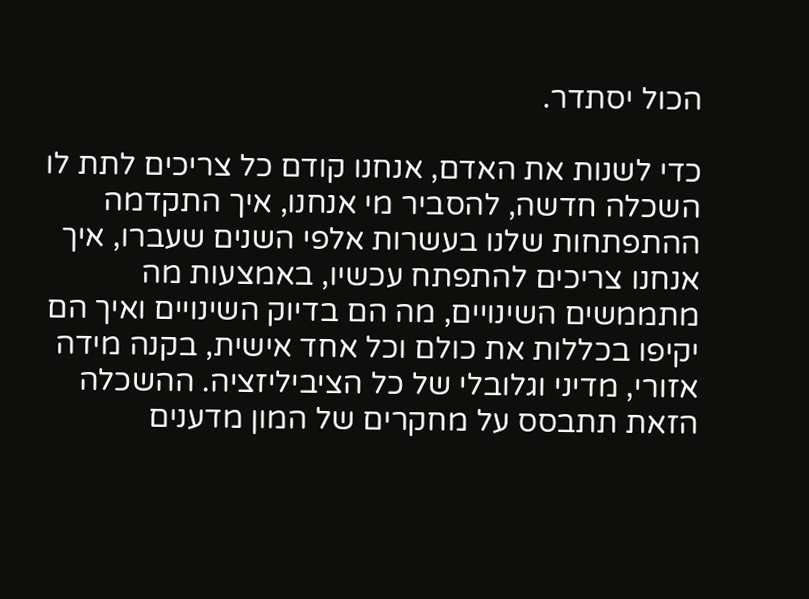הכול יסתדר.

כדי לשנות את האדם, אנחנו קודם כל צריכים לתת לו השכלה חדשה, להסביר מי אנחנו, איך התקדמה ההתפתחות שלנו בעשרות אלפי השנים שעברו, איך אנחנו צריכים להתפתח עכשיו, באמצעות מה מתממשים השינויים, מה הם בדיוק השינויים ואיך הם יקיפו בכללות את כולם וכל אחד אישית, בקנה מידה אזורי, מדיני וגלובלי של כל הציביליזציה. ההשכלה הזאת תתבסס על מחקרים של המון מדענים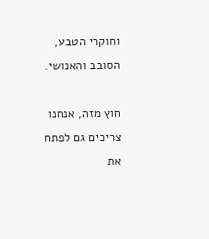וחוקרי הטבע, הסובב והאנושי.

חוץ מזה, אנחנו צריכים גם לפתח את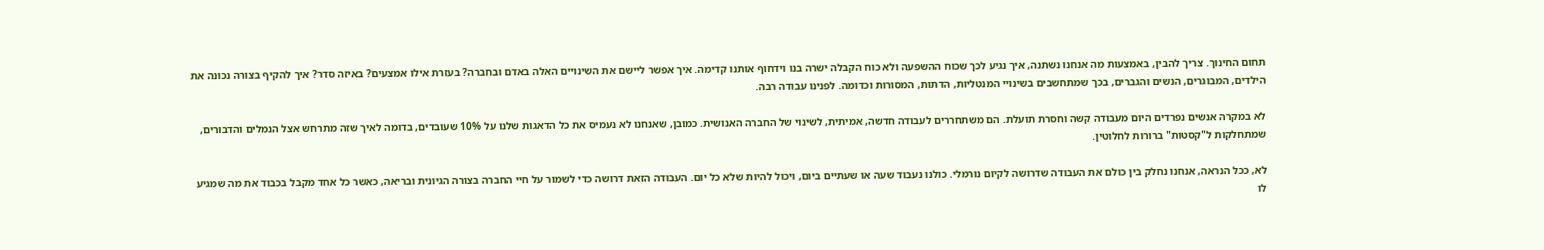תחום החינוך. צריך להבין, באמצעות מה אנחנו נשתנה, איך נגיע לכך שכוח ההשפעה ולא כוח הקבלה ישרה בנו וידחוף אותנו קדימה. איך אפשר ליישם את השינויים האלה באדם ובחברה? בעזרת אילו אמצעים? באיזה סדר? איך להקיף בצורה נכונה את הילדים, המבוגרים, הנשים והגברים, בכך שמתחשבים בשינויי המנטליות, הדתות, המסורות וכדומה. לפנינו עבודה רבה.

לא במקרה אנשים נפרדים היום מעבודה קשה וחסרת תועלת. הם משתחררים לעבודה חדשה, אמיתית, לשינוי של החברה האנושית. כמובן, שאנחנו לא נעמיס את כל הדאגות שלנו על 10% שעובדים, בדומה לאיך שזה מתרחש אצל הנמלים והדבורים, שמתחלקות ל"קסטות" ברורות לחלוטין.

לא, ככל הנראה, אנחנו נחלק בין כולם את העבודה שדרושה לקיום נורמלי. כולנו נעבוד שעה או שעתיים ביום, ויכול להיות שלא כל יום. העבודה הזאת דרושה כדי לשמור על חיי החברה בצורה הגיונית ובריאה, כאשר כל אחד מקבל בכבוד את מה שמגיע לו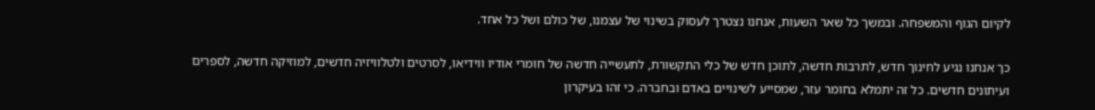לקיום הגוף והמשפחה. ובמשך כל שאר השעות, אנחנו נצטרך לעסוק בשינוי של עצמנו, של כולם ושל כל אחד.

כך אנחנו נגיע לחינוך חדש, לתרבות חדשה, לתוכן חדש של כלי התקשורת, לתעשייה חדשה של חומרי אודיו ווידיאו, לסרטים ולטלוויזיה חדשים, למוזיקה חדשה, לספרים ועיתונים חדשים. כל זה יתמלא בחומר עזר, שמסייע לשינויים באדם ובחברה. כי זהו בעיקרון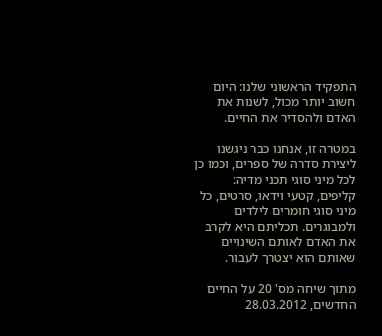התפקיד הראשוני שלנו: היום חשוב יותר מכול, לשנות את האדם ולהסדיר את החיים.

במטרה זו, אנחנו כבר ניגשנו ליצירת סדרה של ספרים, וכמו כן לכל מיני סוגי תכני מדיה: קליפים, קטעי וידאו, סרטים, כל מיני סוגי חומרים לילדים ולמבוגרים. תכליתם היא לקרב את האדם לאותם השינויים שאותם הוא יצטרך לעבור.

מתוך שיחה מס' 20 על החיים החדשים, 28.03.2012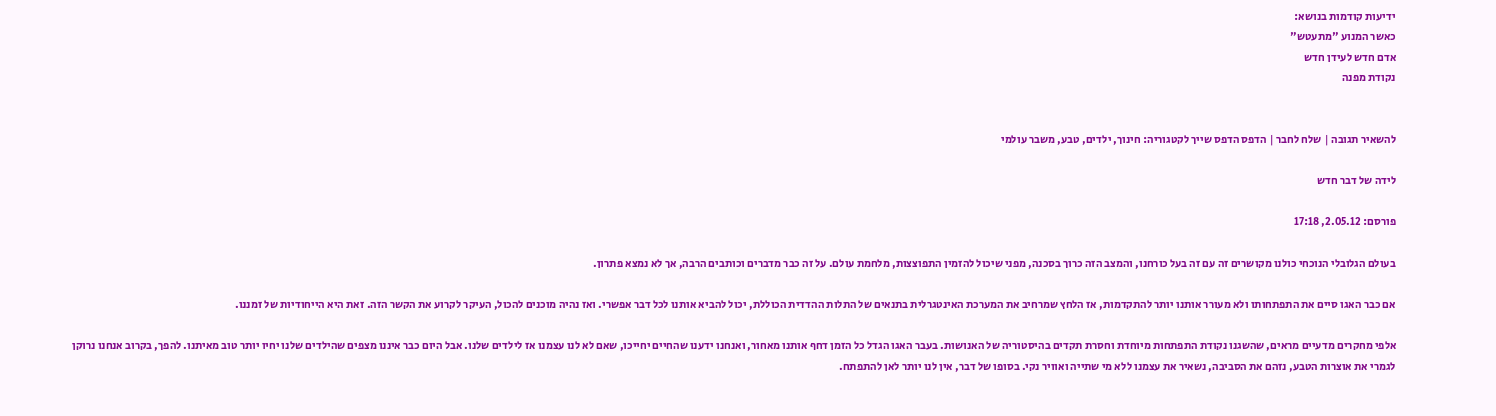ידיעות קודמות בנושא:
כאשר המנוע "מתעטש"
אדם חדש לעידן חדש
נקודת מפנה


להשאיר תגובה | שלח לחבר | הדפס הדפס שייך לקטגוריה: חינוך, ילדים, טבע, משבר עולמי

לידה של דבר חדש

פורסם: 2.05.12, 17:18

בעולם הגלובלי הנוכחי כולנו מקושרים זה עם זה בעל כורחנו, והמצב הזה כרוך בסכנה, מפני שיכול להזמין התפוצצות, מלחמת עולם. על זה כבר מדברים וכותבים הרבה, אך לא נמצא פתרון.

אם כבר האגו סיים את התפתחותו ולא מעורר אותנו יותר להתקדמות, אז הלחץ שמרחיב את המערכת האינטגרלית בתנאים של התלות ההדדית הכוללת, יכול להביא אותנו לכל דבר אפשרי. ואז נהיה מוכנים להכול, העיקר לקרוע את הקשר הזה. זאת היא הייחודיות של זמננו.

אלפי מחקרים מדעיים מראים, שהשגנו נקודת התפתחות מיוחדת וחסרת תקדים בהיסטוריה של האנושות. בעבר האגו הגדל כל הזמן דחף אותנו מאחור, ואנחנו ידענו שהחיים יחייכו, שאם לא לנו עצמנו אז לילדים שלנו. אבל היום כבר איננו מצפים שהילדים שלנו יחיו יותר טוב מאיתנו. להפך, בקרוב אנחנו נרוקן לגמרי את אוצרות הטבע, נזהם את הסביבה, נשאיר את עצמנו ללא מי שתייה ואוויר נקי. בסופו של דבר, אין לנו יותר לאן להתפתח.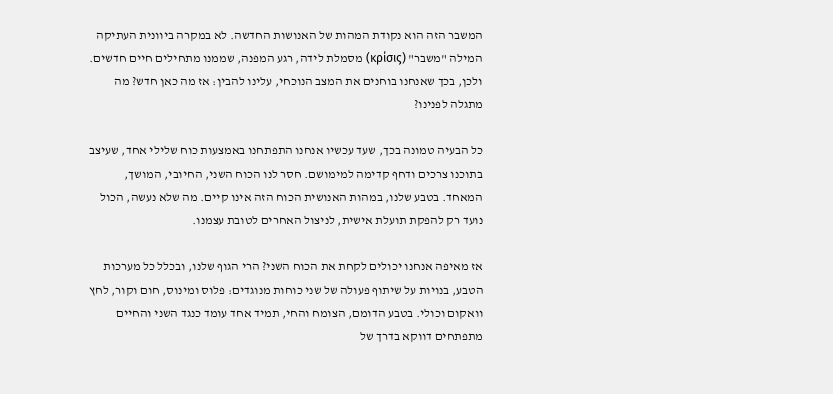המשבר הזה הוא נקודת המהות של האנושות החדשה. לא במקרה ביוונית העתיקה המילה "משבר" (κρίσις) מסמלת לידה, רגע המפנה, שממנו מתחילים חיים חדשים. ולכן, בכך שאנחנו בוחנים את המצב הנוכחי, עלינו להבין: אז מה כאן חדש? מה מתגלה לפנינו?

כל הבעיה טמונה בכך, שעד עכשיו אנחנו התפתחנו באמצעות כוח שלילי אחד, שעיצב בתוכנו צרכים ודחף קדימה למימושם. חסר לנו הכוח השני, החיובי, המושך, המאחד. בטבע שלנו, במהות האנושית הכוח הזה אינו קיים. מה שלא נעשה, הכול נועד רק להפקת תועלת אישית, לניצול האחרים לטובת עצמנו.

אז מאיפה אנחנו יכולים לקחת את הכוח השני? הרי הגוף שלנו, ובכלל כל מערכות הטבע, בנויות על שיתוף פעולה של שני כוחות מנוגדים: פלוס ומינוס, חום וקור, לחץ וואקום וכולי. בטבע הדומם, הצומח והחי, תמיד אחד עומד כנגד השני והחיים מתפתחים דווקא בדרך של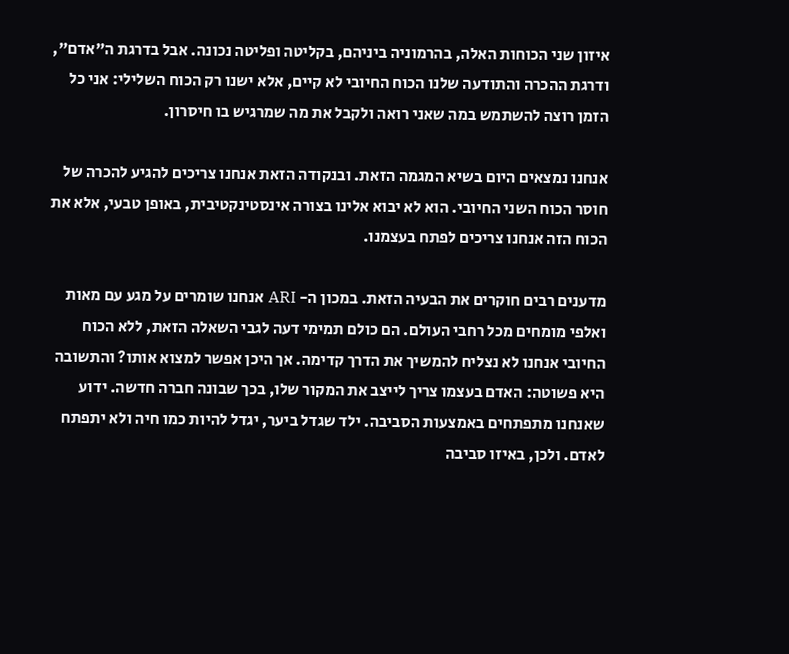איזון שני הכוחות האלה, בהרמוניה ביניהם, בקליטה ופליטה נכונה. אבל בדרגת ה"אדם", ודרגת ההכרה והתודעה שלנו הכוח החיובי לא קיים, אלא ישנו רק הכוח השלילי: אני כל הזמן רוצה להשתמש במה שאני רואה ולקבל את מה שמרגיש בו חיסרון.

אנחנו נמצאים היום בשיא המגמה הזאת. ובנקודה הזאת אנחנו צריכים להגיע להכרה של חוסר הכוח השני החיובי. הוא לא יבוא אלינו בצורה אינסטינקטיבית, באופן טבעי, אלא את הכוח הזה אנחנו צריכים לפתח בעצמנו.

מדענים רבים חוקרים את הבעיה הזאת. במכון ה- ARI אנחנו שומרים על מגע עם מאות ואלפי מומחים מכל רחבי העולם. הם כולם תמימי דעה לגבי השאלה הזאת, ללא הכוח החיובי אנחנו לא נצליח להמשיך את הדרך קדימה. אך היכן אפשר למצוא אותו? והתשובה היא פשוטה: האדם בעצמו צריך לייצב את המקור שלו, בכך שבונה חברה חדשה. ידוע שאנחנו מתפתחים באמצעות הסביבה. ילד שגדל ביער, יגדל להיות כמו חיה ולא יתפתח לאדם. ולכן, באיזו סביבה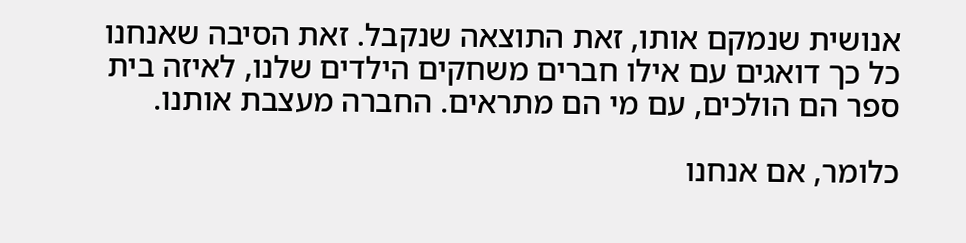אנושית שנמקם אותו, זאת התוצאה שנקבל. זאת הסיבה שאנחנו כל כך דואגים עם אילו חברים משחקים הילדים שלנו, לאיזה בית ספר הם הולכים, עם מי הם מתראים. החברה מעצבת אותנו.

כלומר, אם אנחנו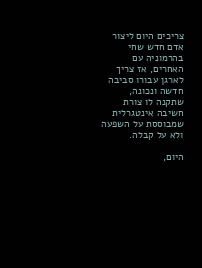צריכים היום ליצור אדם חדש שחי בהרמוניה עם האחרים, אז צריך לארגן עבורו סביבה חדשה ונכונה, שתקנה לו צורת חשיבה אינטגרלית שמבוססת על השפעה ולא על קבלה.

היום,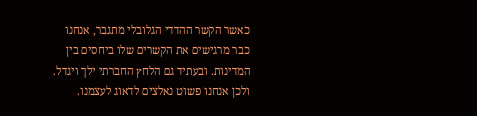כאשר הקשר ההדדי הגלובלי מתגבר, אנחנו כבר מרגישים את הקשרים שלו ביחסים בין המדינות. ובעתיד גם הלחץ החברתי ילך ויגדל. ולכן אנחנו פשוט נאלצים לדאוג לעצמנו.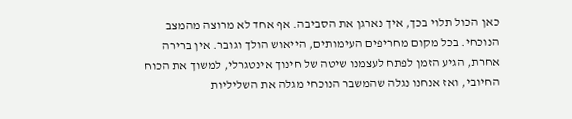כאן הכול תלוי בכך, איך נארגן את הסביבה. אף אחד לא מרוצה מהמצב הנוכחי. בכל מקום מחריפים העימותים, הייאוש הולך וגובר. אין ברירה אחרת, הגיע הזמן לפתח לעצמנו שיטה של חינוך אינטגרלי, למשוך את הכוח החיובי, ואז אנחנו נגלה שהמשבר הנוכחי מגלה את השליליות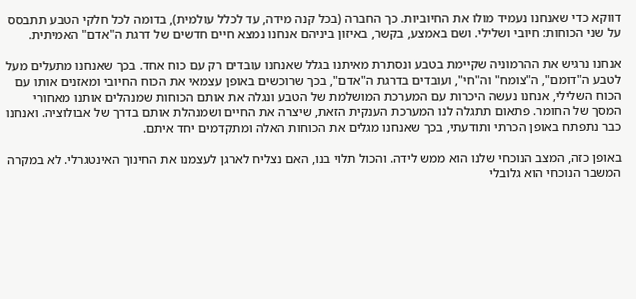דווקא כדי שאנחנו נעמיד מולו את החיוביות. כך החברה (בכל קנה מידה, עד לכלל עולמית), בדומה לכל חלקי הטבע תתבסס על שני הכוחות: חיובי ושלילי. ושם באמצע, בקשר, באיזון ביניהם אנחנו נמצא חיים חדשים של דרגת ה"אדם" האמיתית.

אנחנו נרגיש את ההרמוניה שקיימת בטבע ונסתרת מאיתנו בגלל שאנחנו עובדים רק עם כוח אחד. בכך שאנחנו מתעלים מעל לטבע ה"דומם", ה"צומח" וה"חי", ועובדים בדרגת ה"אדם", בכך שרוכשים באופן עצמאי את הכוח החיובי ומאזנים אותו עם הכוח השלילי, אנחנו נעשה היכרות עם המערכת המושלמת של הטבע ונגלה את אותם הכוחות שמנהלים אותנו מאחורי המסך של החומר. פתאום תתגלה לנו המערכת הענקית הזאת, שיצרה את החיים ושמנהלת אותם בדרך של אבולוציה. ואנחנו כבר נתפתח באופן הכרתי ותודעתי, בכך שאנחנו מגלים את הכוחות האלה ומתקדמים יחד איתם.

באופן כזה, המצב הנוכחי שלנו הוא ממש לידה. והכול תלוי בנו, האם נצליח לארגן לעצמנו את החינוך האינטגרלי. לא במקרה המשבר הנוכחי הוא גלובלי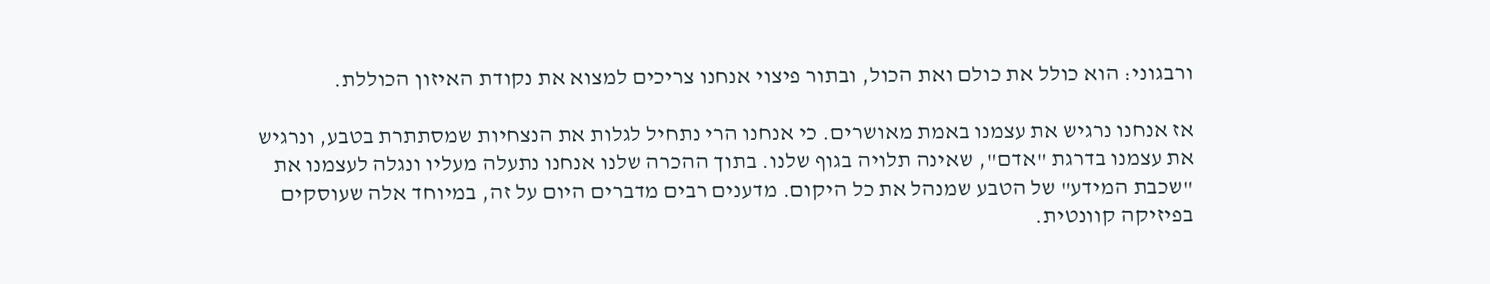ורבגוני: הוא כולל את כולם ואת הכול, ובתור פיצוי אנחנו צריכים למצוא את נקודת האיזון הכוללת.

אז אנחנו נרגיש את עצמנו באמת מאושרים. כי אנחנו הרי נתחיל לגלות את הנצחיות שמסתתרת בטבע, ונרגיש את עצמנו בדרגת "אדם", שאינה תלויה בגוף שלנו. בתוך ההכרה שלנו אנחנו נתעלה מעליו ונגלה לעצמנו את "שכבת המידע" של הטבע שמנהל את כל היקום. מדענים רבים מדברים היום על זה, במיוחד אלה שעוסקים בפיזיקה קוונטית.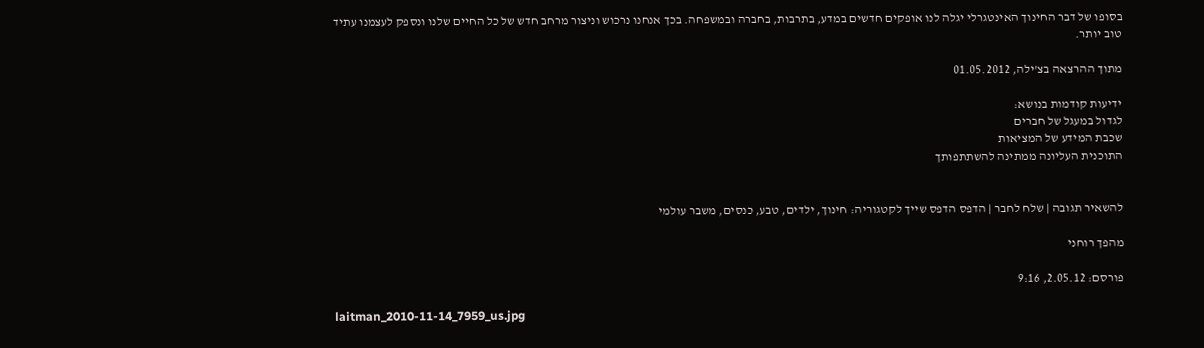בסופו של דבר החינוך האינטגרלי יגלה לנו אופקים חדשים במדע, בתרבות, בחברה ובמשפחה. בכך אנחנו נרכוש וניצור מרחב חדש של כל החיים שלנו ונספק לעצמנו עתיד טוב יותר.

מתוך ההרצאה בצ'ילה, 01.05.2012

ידיעות קודמות בנושא:
לגדול במעגל של חברים
שכבת המידע של המציאות
התוכנית העליונה ממתינה להשתתפותך


להשאיר תגובה | שלח לחבר | הדפס הדפס שייך לקטגוריה: חינוך, ילדים, טבע, כנסים, משבר עולמי

מהפך רוחני

פורסם: 2.05.12, 9:16

laitman_2010-11-14_7959_us.jpg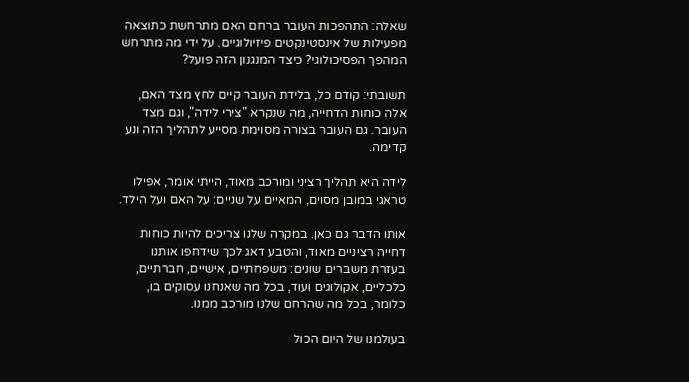שאלה: התהפכות העובר ברחם האם מתרחשת כתוצאה מפעילות של אינסטינקטים פיזיולוגיים. על ידי מה מתרחש המהפך הפסיכולוגי? כיצד המנגנון הזה פועל?

תשובתי: קודם כל, בלידת העובר קיים לחץ מצד האם, אלה כוחות הדחייה, מה שנקרא "צירי לידה", וגם מצד העובר. גם העובר בצורה מסוימת מסייע לתהליך הזה ונע קדימה.

לידה היא תהליך רציני ומורכב מאוד, הייתי אומר, אפילו טראגי במובן מסוים, המאיים על שניים: על האם ועל הילד.

אותו הדבר גם כאן. במקרה שלנו צריכים להיות כוחות דחייה רציניים מאוד, והטבע דאג לכך שידחפו אותנו בעזרת משברים שונים: משפחתיים, אישיים, חברתיים, כלכליים, אקולוגים ועוד, בכל מה שאנחנו עסוקים בו, כלומר, בכל מה שהרחם שלנו מורכב ממנו.

בעולמנו של היום הכול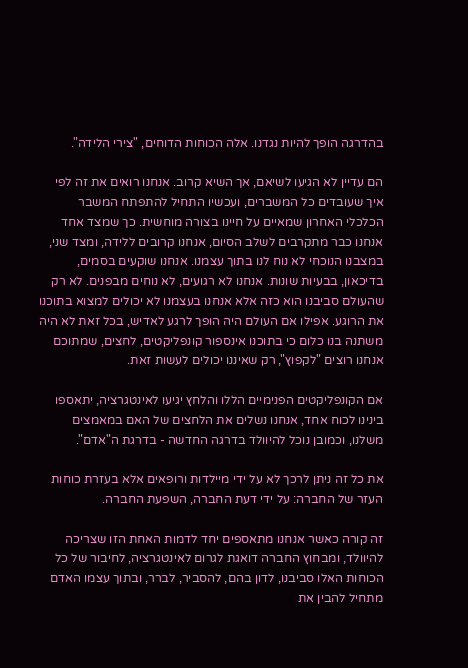בהדרגה הופך להיות נגדנו. אלה הכוחות הדוחים, "צירי הלידה".

הם עדיין לא הגיעו לשיאם, אך השיא קרוב. אנחנו רואים את זה לפי איך שעובדים כל המשברים, ועכשיו התחיל להתפתח המשבר הכלכלי האחרון שמאיים על חיינו בצורה מוחשית. כך שמצד אחד אנחנו כבר מתקרבים לשלב הסיום, אנחנו קרובים ללידה, ומצד שני, במצבנו הנוכחי לא נוח לנו בתוך עצמנו. אנחנו שוקעים בסמים, בדיכאון, בבעיות שונות. אנחנו לא רגועים, לא נוחים מבפנים. לא רק שהעולם סביבנו הוא כזה אלא אנחנו בעצמנו לא יכולים למצוא בתוכנו את הרוגע. אפילו אם העולם היה הופך לרגע לאדיש, בכל זאת לא היה משתנה בנו כלום כי בתוכנו אינספור קונפליקטים, לחצים, שמתוכם אנחנו רוצים "לקפוץ", רק שאיננו יכולים לעשות זאת.

אם הקונפליקטים הפנימיים הללו והלחץ יגיעו לאינטגרציה, יתאספו בינינו לכוח אחד, אנחנו נשלים את הלחצים של האם במאמצים משלנו, וכמובן נוכל להיוולד בדרגה החדשה - בדרגת ה"אדם".

את כל זה ניתן לרכך לא על ידי מיילדות ורופאים אלא בעזרת כוחות העזר של החברה: על ידי דעת החברה, השפעת החברה.

זה קורה כאשר אנחנו מתאספים יחד לדמות האחת הזו שצריכה להיוולד, ומבחוץ החברה דואגת לגרום לאינטגרציה, לחיבור של כל הכוחות האלו סביבנו, לדון בהם, להסביר, לברר, ובתוך עצמו האדם מתחיל להבין את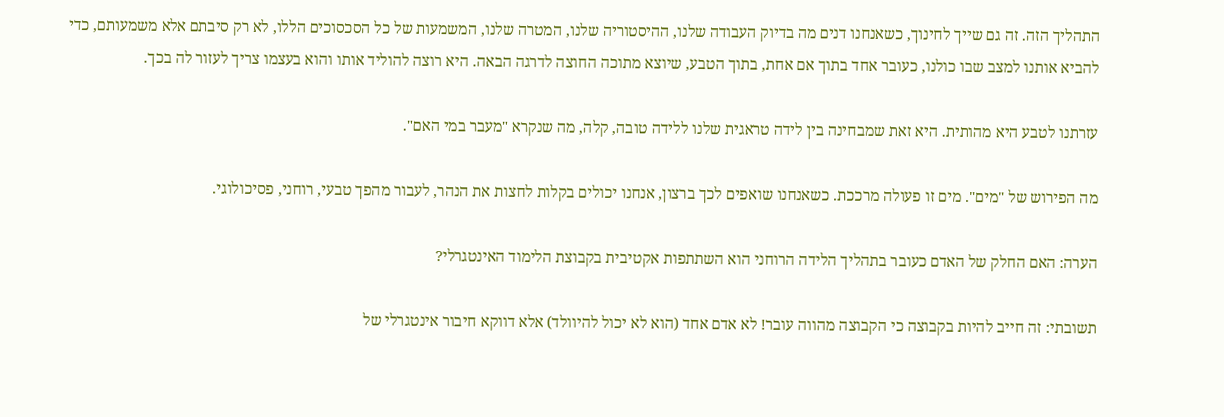התהליך הזה. זה גם שייך לחינוך, כשאנחנו דנים מה בדיוק העבודה שלנו, ההיסטוריה שלנו, המטרה שלנו, המשמעות של כל הסכסוכים הללו, לא רק סיבתם אלא משמעותם, כדי להביא אותנו למצב שבו כולנו, כעובר אחד בתוך אם אחת, בתוך הטבע, שיוצא מתוכה החוצה לדרגה הבאה. היא רוצה להוליד אותו והוא בעצמו צריך לעזור לה בכך.

עזרתנו לטבע היא מהותית. היא זאת שמבחינה בין לידה טראגית שלנו ללידה טובה, קלה, מה שנקרא "מעבר במי האם".

מה הפירוש של "מים". מים זו פעולה מרככת. כשאנחנו שואפים לכך ברצון, אנחנו יכולים בקלות לחצות את הנהר, לעבור מהפך טבעי, רוחני, פסיכולוגי.

הערה: האם החלק של האדם כעובר בתהליך הלידה הרוחני הוא השתתפות אקטיבית בקבוצת הלימוד האינטגרלי?

תשובתי: זה חייב להיות בקבוצה כי הקבוצה מהווה עובר! לא אדם אחד (הוא לא יכול להיוולד) אלא דווקא חיבור אינטגרלי של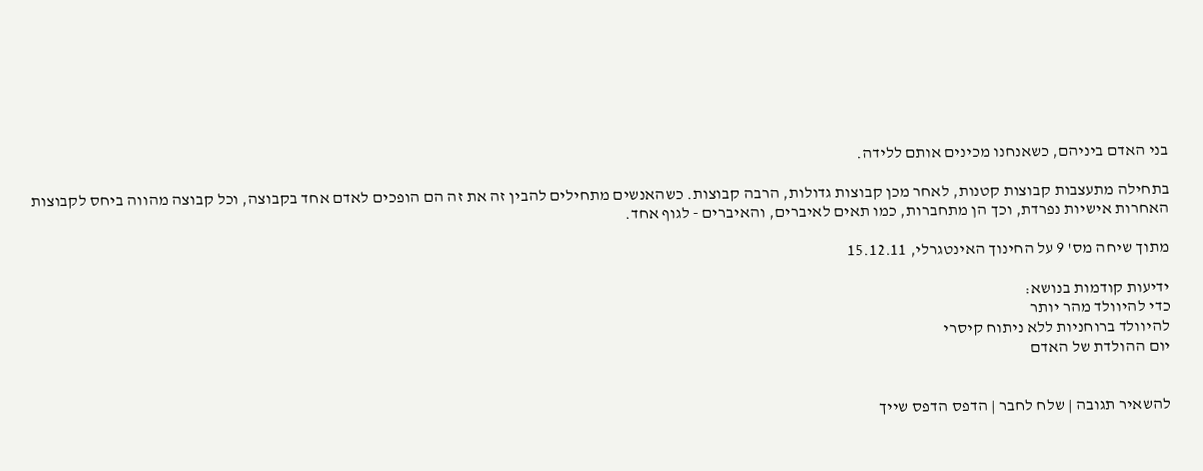בני האדם ביניהם, כשאנחנו מכינים אותם ללידה.

בתחילה מתעצבות קבוצות קטנות, לאחר מכן קבוצות גדולות, הרבה קבוצות. כשהאנשים מתחילים להבין זה את זה הם הופכים לאדם אחד בקבוצה, וכל קבוצה מהווה ביחס לקבוצות האחרות אישיות נפרדת, וכך הן מתחברות, כמו תאים לאיברים, והאיברים - לגוף אחד.

מתוך שיחה מס' 9 על החינוך האינטגרלי, 15.12.11

ידיעות קודמות בנושא:
כדי להיוולד מהר יותר
להיוולד ברוחניות ללא ניתוח קיסרי
יום ההולדת של האדם


להשאיר תגובה | שלח לחבר | הדפס הדפס שייך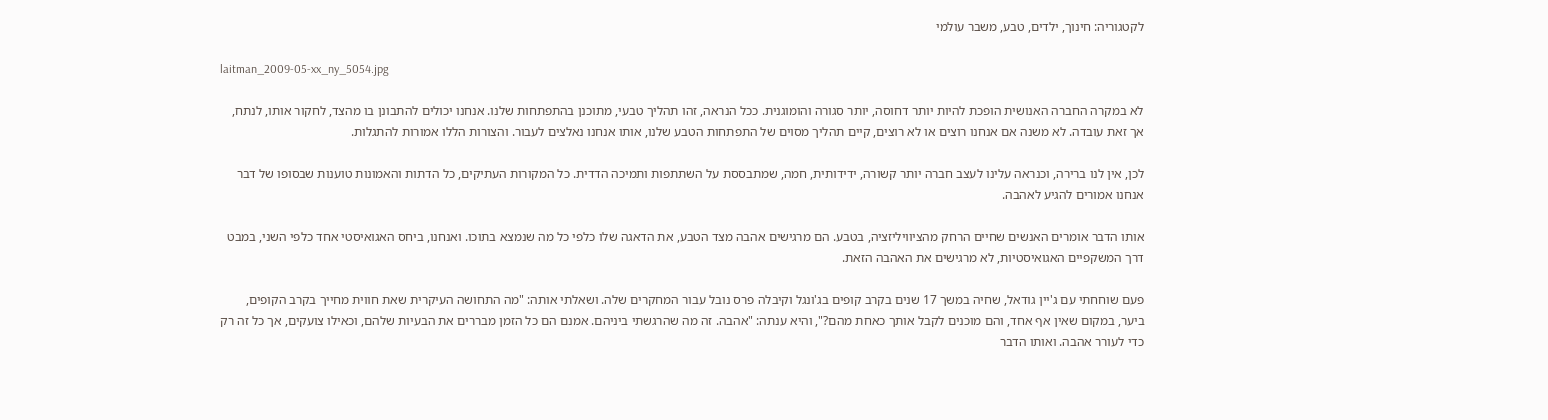לקטגוריה: חינוך, ילדים, טבע, משבר עולמי

laitman_2009-05-xx_ny_5054.jpg

לא במקרה החברה האנושית הופכת להיות יותר דחוסה, יותר סגורה והומוגנית. ככל הנראה, זהו תהליך טבעי, מתוכנן בהתפתחות שלנו. אנחנו יכולים להתבונן בו מהצד, לחקור אותו, לנתח, אך זאת עובדה. לא משנה אם אנחנו רוצים או לא רוצים, קיים תהליך מסוים של התפתחות הטבע שלנו, אותו אנחנו נאלצים לעבור. והצורות הללו אמורות להתגלות.

לכן, אין לנו ברירה, וכנראה עלינו לעצב חברה יותר קשורה, ידידותית, חמה, שמתבססת על השתתפות ותמיכה הדדית. כל המקורות העתיקים, כל הדתות והאמונות טוענות שבסופו של דבר אנחנו אמורים להגיע לאהבה.

אותו הדבר אומרים האנשים שחיים הרחק מהציוויליזציה, בטבע. הם מרגישים אהבה מצד הטבע, את הדאגה שלו כלפי כל מה שנמצא בתוכו. ואנחנו, ביחס האגואיסטי אחד כלפי השני, במבט דרך המשקפיים האגואיסטיות, לא מרגישים את האהבה הזאת.

פעם שוחחתי עם ג'יין גודאל, שחיה במשך 17 שנים בקרב קופים בג'ונגל וקיבלה פרס נובל עבור המחקרים שלה. ושאלתי אותה: "מה התחושה העיקרית שאת חווית מחייך בקרב הקופים, ביער, במקום שאין אף אחד, והם מוכנים לקבל אותך כאחת מהם?", והיא ענתה: "אהבה. זה מה שהרגשתי ביניהם. אמנם הם כל הזמן מבררים את הבעיות שלהם, וכאילו צועקים, אך כל זה רק כדי לעורר אהבה. ואותו הדבר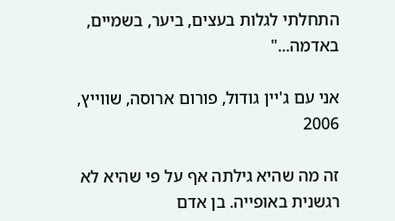התחלתי לגלות בעצים, ביער, בשמיים, באדמה..."

אני עם ג'יין גודול, פורום ארוסה, שווייץ, 2006

זה מה שהיא גילתה אף על פי שהיא לא רגשנית באופייה. בן אדם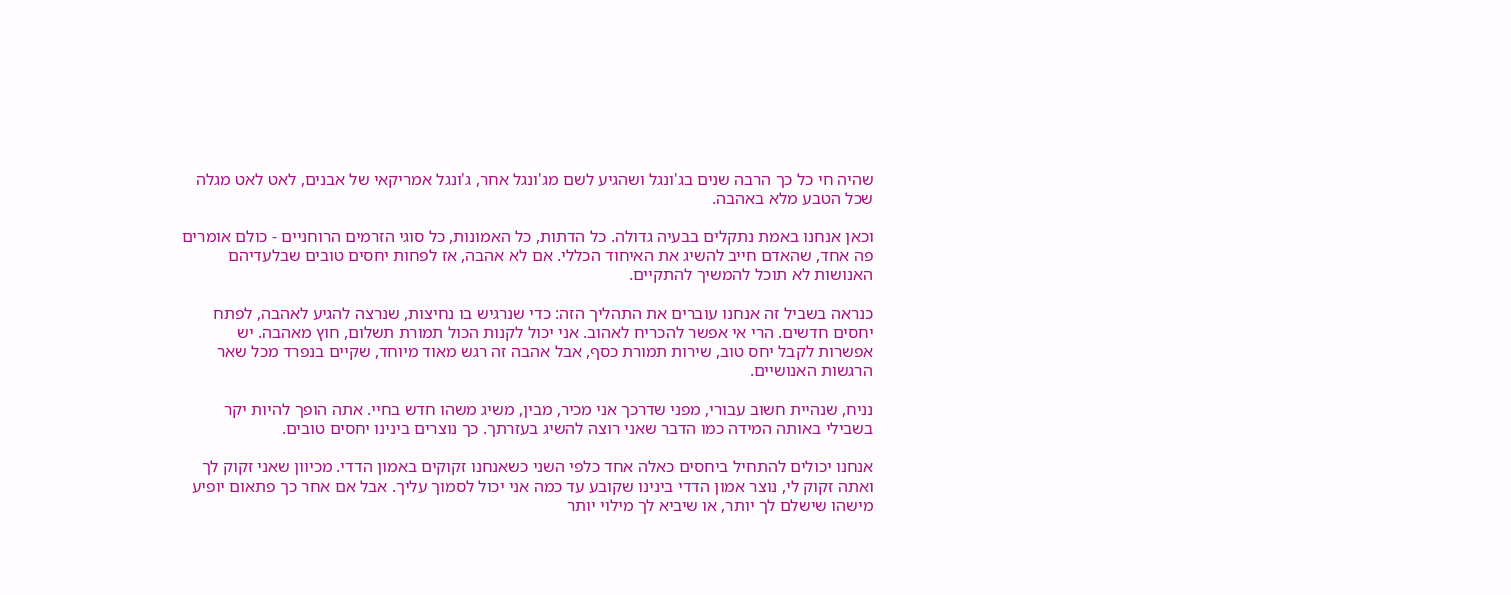שהיה חי כל כך הרבה שנים בג'ונגל ושהגיע לשם מג'ונגל אחר, ג'ונגל אמריקאי של אבנים, לאט לאט מגלה שכל הטבע מלא באהבה.

וכאן אנחנו באמת נתקלים בבעיה גדולה. כל הדתות, כל האמונות, כל סוגי הזרמים הרוחניים - כולם אומרים פה אחד, שהאדם חייב להשיג את האיחוד הכללי. אם לא אהבה, אז לפחות יחסים טובים שבלעדיהם האנושות לא תוכל להמשיך להתקיים.

כנראה בשביל זה אנחנו עוברים את התהליך הזה: כדי שנרגיש בו נחיצות, שנרצה להגיע לאהבה, לפתח יחסים חדשים. הרי אי אפשר להכריח לאהוב. אני יכול לקנות הכול תמורת תשלום, חוץ מאהבה. יש אפשרות לקבל יחס טוב, שירות תמורת כסף, אבל אהבה זה רגש מאוד מיוחד, שקיים בנפרד מכל שאר הרגשות האנושיים.

נניח, שנהיית חשוב עבורי, מפני שדרכך אני מכיר, מבין, משיג משהו חדש בחיי. אתה הופך להיות יקר בשבילי באותה המידה כמו הדבר שאני רוצה להשיג בעזרתך. כך נוצרים בינינו יחסים טובים.

אנחנו יכולים להתחיל ביחסים כאלה אחד כלפי השני כשאנחנו זקוקים באמון הדדי. מכיוון שאני זקוק לך ואתה זקוק לי, נוצר אמון הדדי בינינו שקובע עד כמה אני יכול לסמוך עליך. אבל אם אחר כך פתאום יופיע מישהו שישלם לך יותר, או שיביא לך מילוי יותר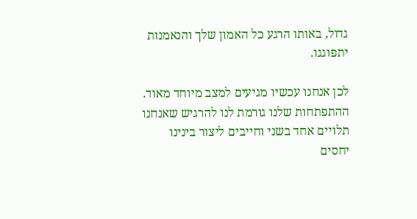גדול, באותו הרגע כל האמון שלך והנאמנות יתפוגגו.

לכן אנחנו עכשיו מגיעים למצב מיוחד מאוד. ההתפתחות שלנו גורמת לנו להרגיש שאנחנו תלויים אחד בשני וחייבים ליצור בינינו יחסים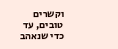וקשרים טובים, עד כדי שנאהב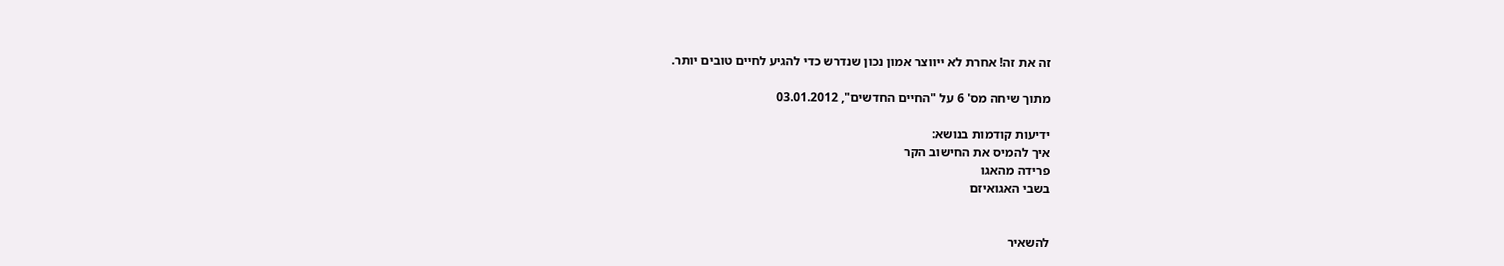זה את זה! אחרת לא ייווצר אמון נכון שנדרש כדי להגיע לחיים טובים יותר.

מתוך שיחה מס' 6 על "החיים החדשים", 03.01.2012

ידיעות קודמות בנושא:
איך להמיס את החישוב הקר
פרידה מהאגו
בשבי האגואיזם


להשאיר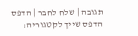תגובה | שלח לחבר | הדפס הדפס שייך לקטגוריה: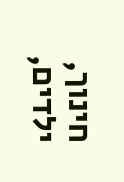חינוך, ילדים,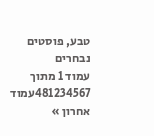טבע, פוסטים נבחרים
עמוד 1 מתוך 481234567עמוד אחרון »